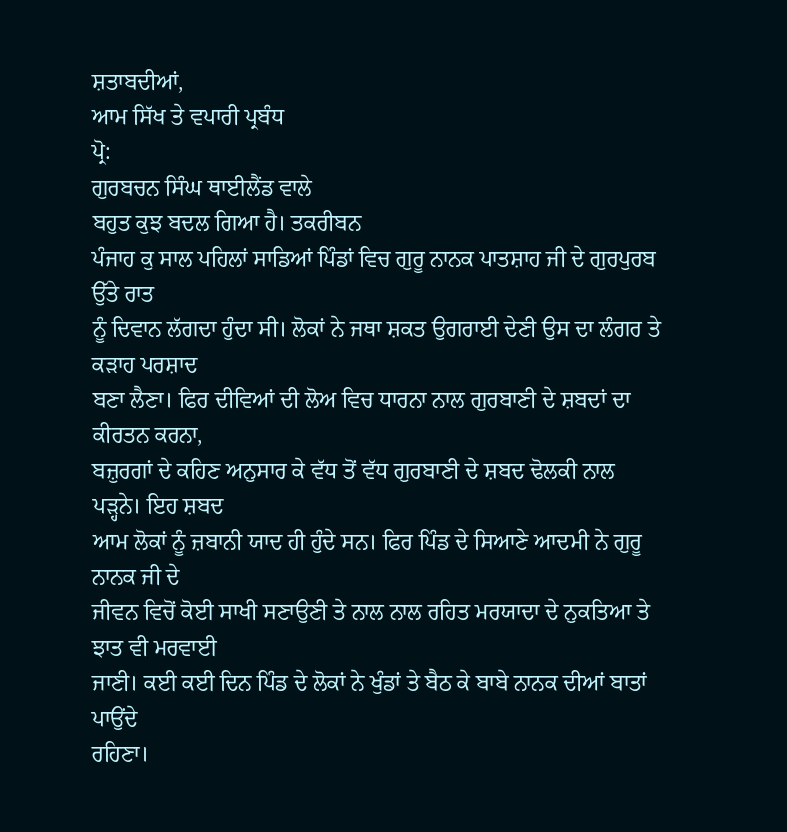ਸ਼ਤਾਬਦੀਆਂ,
ਆਮ ਸਿੱਖ ਤੇ ਵਪਾਰੀ ਪ੍ਰਬੰਧ
ਪ੍ਰੋ:
ਗੁਰਬਚਨ ਸਿੰਘ ਥਾਈਲੈਂਡ ਵਾਲੇ
ਬਹੁਤ ਕੁਝ ਬਦਲ ਗਿਆ ਹੈ। ਤਕਰੀਬਨ
ਪੰਜਾਹ ਕੁ ਸਾਲ ਪਹਿਲਾਂ ਸਾਡਿਆਂ ਪਿੰਡਾਂ ਵਿਚ ਗੁਰੂ ਨਾਨਕ ਪਾਤਸ਼ਾਹ ਜੀ ਦੇ ਗੁਰਪੁਰਬ ਉੱਤੇ ਰਾਤ
ਨੂੰ ਦਿਵਾਨ ਲੱਗਦਾ ਹੁੰਦਾ ਸੀ। ਲੋਕਾਂ ਨੇ ਜਥਾ ਸ਼ਕਤ ਉਗਰਾਈ ਦੇਣੀ ਉਸ ਦਾ ਲੰਗਰ ਤੇ ਕੜਾਹ ਪਰਸ਼ਾਦ
ਬਣਾ ਲੈਣਾ। ਫਿਰ ਦੀਵਿਆਂ ਦੀ ਲੋਅ ਵਿਚ ਧਾਰਨਾ ਨਾਲ ਗੁਰਬਾਣੀ ਦੇ ਸ਼ਬਦਾਂ ਦਾ ਕੀਰਤਨ ਕਰਨਾ,
ਬਜ਼ੁਰਗਾਂ ਦੇ ਕਹਿਣ ਅਨੁਸਾਰ ਕੇ ਵੱਧ ਤੋਂ ਵੱਧ ਗੁਰਬਾਣੀ ਦੇ ਸ਼ਬਦ ਢੋਲਕੀ ਨਾਲ ਪੜ੍ਹਨੇ। ਇਹ ਸ਼ਬਦ
ਆਮ ਲੋਕਾਂ ਨੂੰ ਜ਼ਬਾਨੀ ਯਾਦ ਹੀ ਹੁੰਦੇ ਸਨ। ਫਿਰ ਪਿੰਡ ਦੇ ਸਿਆਣੇ ਆਦਮੀ ਨੇ ਗੁਰੂ ਨਾਨਕ ਜੀ ਦੇ
ਜੀਵਨ ਵਿਚੋਂ ਕੋਈ ਸਾਖੀ ਸਣਾਉਣੀ ਤੇ ਨਾਲ ਨਾਲ ਰਹਿਤ ਮਰਯਾਦਾ ਦੇ ਨੁਕਤਿਆ ਤੇ ਝਾਤ ਵੀ ਮਰਵਾਈ
ਜਾਣੀ। ਕਈ ਕਈ ਦਿਨ ਪਿੰਡ ਦੇ ਲੋਕਾਂ ਨੇ ਖੁੰਡਾਂ ਤੇ ਬੈਠ ਕੇ ਬਾਬੇ ਨਾਨਕ ਦੀਆਂ ਬਾਤਾਂ ਪਾਉਂਦੇ
ਰਹਿਣਾ।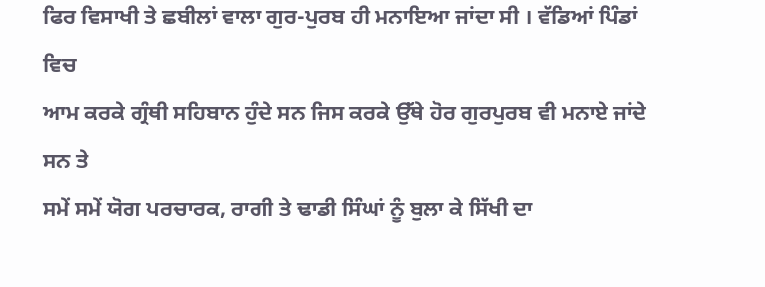ਫਿਰ ਵਿਸਾਖੀ ਤੇ ਛਬੀਲਾਂ ਵਾਲਾ ਗੁਰ-ਪੁਰਬ ਹੀ ਮਨਾਇਆ ਜਾਂਦਾ ਸੀ । ਵੱਡਿਆਂ ਪਿੰਡਾਂ ਵਿਚ
ਆਮ ਕਰਕੇ ਗ੍ਰੰਥੀ ਸਹਿਬਾਨ ਹੁੰਦੇ ਸਨ ਜਿਸ ਕਰਕੇ ਉੱਥੇ ਹੋਰ ਗੁਰਪੁਰਬ ਵੀ ਮਨਾਏ ਜਾਂਦੇ ਸਨ ਤੇ
ਸਮੇਂ ਸਮੇਂ ਯੋਗ ਪਰਚਾਰਕ, ਰਾਗੀ ਤੇ ਢਾਡੀ ਸਿੰਘਾਂ ਨੂੰ ਬੁਲਾ ਕੇ ਸਿੱਖੀ ਦਾ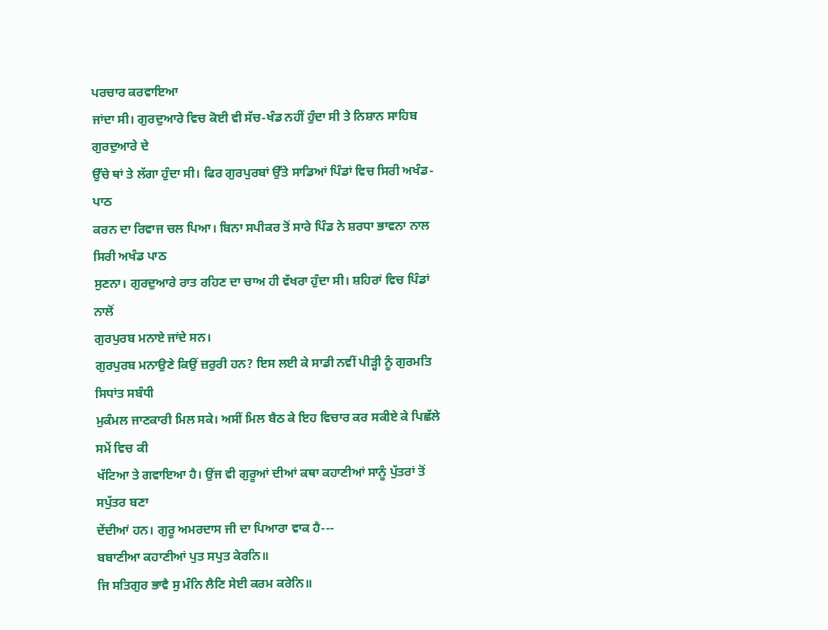ਪਰਚਾਰ ਕਰਵਾਇਆ
ਜਾਂਦਾ ਸੀ। ਗੁਰਦੁਆਰੇ ਵਿਚ ਕੋਈ ਵੀ ਸੱਚ-ਖੰਡ ਨਹੀਂ ਹੁੰਦਾ ਸੀ ਤੇ ਨਿਸ਼ਾਨ ਸਾਹਿਬ ਗੁਰਦੁਆਰੇ ਦੇ
ਉੱਚੇ ਥਾਂ ਤੇ ਲੱਗਾ ਹੁੰਦਾ ਸੀ। ਫਿਰ ਗੁਰਪੁਰਬਾਂ ਉੱਤੇ ਸਾਡਿਆਂ ਪਿੰਡਾਂ ਵਿਚ ਸਿਰੀ ਅਖੰਡ-ਪਾਠ
ਕਰਨ ਦਾ ਰਿਵਾਜ ਚਲ ਪਿਆ। ਬਿਨਾ ਸਪੀਕਰ ਤੋਂ ਸਾਰੇ ਪਿੰਡ ਨੇ ਸ਼ਰਧਾ ਭਾਵਨਾ ਨਾਲ ਸਿਰੀ ਅਖੰਡ ਪਾਠ
ਸੁਣਨਾ। ਗੁਰਦੁਆਰੇ ਰਾਤ ਰਹਿਣ ਦਾ ਚਾਅ ਹੀ ਵੱਖਰਾ ਹੁੰਦਾ ਸੀ। ਸ਼ਹਿਰਾਂ ਵਿਚ ਪਿੰਡਾਂ ਨਾਲੋਂ
ਗੁਰਪੁਰਬ ਮਨਾਏ ਜਾਂਦੇ ਸਨ।
ਗੁਰਪੁਰਬ ਮਨਾਉਣੇ ਕਿਉਂ ਜ਼ਰੁਰੀ ਹਨ? ਇਸ ਲਈ ਕੇ ਸਾਡੀ ਨਵੀਂ ਪੀੜ੍ਹੀ ਨੂੰ ਗੁਰਮਤਿ ਸਿਧਾਂਤ ਸਬੰਧੀ
ਮੁਕੰਮਲ ਜਾਣਕਾਰੀ ਮਿਲ ਸਕੇ। ਅਸੀਂ ਮਿਲ ਬੈਠ ਕੇ ਇਹ ਵਿਚਾਰ ਕਰ ਸਕੀਏ ਕੇ ਪਿਛੱਲੇ ਸਮੇਂ ਵਿਚ ਕੀ
ਖੱਟਿਆ ਤੇ ਗਵਾਇਆ ਹੈ। ਉਂਜ ਵੀ ਗੁਰੂਆਂ ਦੀਆਂ ਕਥਾ ਕਹਾਣੀਆਂ ਸਾਨੂੰ ਪੁੱਤਰਾਂ ਤੋਂ ਸਪੁੱਤਰ ਬਣਾ
ਦੇਂਦੀਆਂ ਹਨ। ਗੁਰੂ ਅਮਰਦਾਸ ਜੀ ਦਾ ਪਿਆਰਾ ਵਾਕ ਹੈ---
ਬਬਾਣੀਆ ਕਹਾਣੀਆਂ ਪੁਤ ਸਪੁਤ ਕੇਰਨਿ॥
ਜਿ ਸਤਿਗੁਰ ਭਾਵੈ ਸੁ ਮੰਨਿ ਲੈਣਿ ਸੇਈ ਕਰਮ ਕਰੇਨਿ॥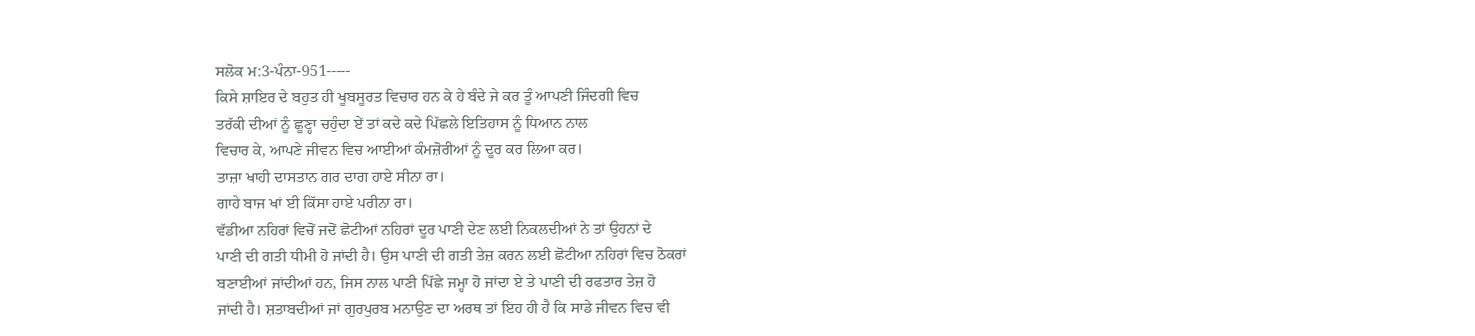ਸਲੋਕ ਮ:3-ਪੰਨਾ-951-----
ਕਿਸੇ ਸ਼ਾਇਰ ਦੇ ਬਹੁਤ ਹੀ ਖੂਬਸੂਰਤ ਵਿਚਾਰ ਹਨ ਕੇ ਹੇ ਬੰਦੇ ਜੇ ਕਰ ਤੂੰ ਆਪਣੀ ਜਿੰਦਗੀ ਵਿਚ
ਤਰੱਕੀ ਦੀਆਂ ਨੂੰ ਛੂਣ੍ਹਾ ਚਹੁੰਦਾ ਏਂ ਤਾਂ ਕਦੇ ਕਦੇ ਪਿੱਛਲੇ ਇਤਿਹਾਸ ਨੂੰ ਧਿਆਨ ਨਾਲ
ਵਿਚਾਰ ਕੇ, ਆਪਣੇ ਜੀਵਨ ਵਿਚ ਆਈਆਂ ਕੰਮਜ਼ੋਰੀਆਂ ਨੂੰ ਦੂਰ ਕਰ ਲਿਆ ਕਰ।
ਤਾਜ਼ਾ ਖਾਹੀ ਦਾਸਤਾਨ ਗਰ ਦਾਗ ਹਾਏ ਸੀਨਾ ਰਾ।
ਗਾਹੇ ਬਾਜ ਖਾਂ ਈ ਕਿੱਸਾ ਹਾਏ ਪਰੀਨਾ ਰਾ।
ਵੱਡੀਆ ਨਹਿਰਾਂ ਵਿਚੋਂ ਜਦੋਂ ਛੋਟੀਆਂ ਨਹਿਰਾਂ ਦੂਰ ਪਾਣੀ ਦੇਣ ਲਈ ਨਿਕਲਦੀਆਂ ਨੇ ਤਾਂ ਉਹਨਾਂ ਦੇ
ਪਾਣੀ ਦੀ ਗਤੀ ਧੀਮੀ ਹੋ ਜਾਂਦੀ ਹੈ। ਉਸ ਪਾਣੀ ਦੀ ਗਤੀ ਤੇਜ਼ ਕਰਨ ਲਈ ਛੋਟੀਆ ਨਹਿਰਾਂ ਵਿਚ ਠੋਕਰਾਂ
ਬਣਾਈਆਂ ਜਾਂਦੀਆਂ ਹਨ, ਜਿਸ ਨਾਲ ਪਾਣੀ ਪਿੱਛੇ ਜਮ੍ਹਾ ਹੋ ਜਾਂਦਾ ਏ ਤੇ ਪਾਣੀ ਦੀ ਰਫਤਾਰ ਤੇਜ਼ ਹੋ
ਜਾਂਦੀ ਹੈ। ਸ਼ਤਾਬਦੀਆਂ ਜਾਂ ਗੁਰਪੁਰਬ ਮਨਾਉਣ ਦਾ ਅਰਥ ਤਾਂ ਇਹ ਹੀ ਹੈ ਕਿ ਸਾਡੇ ਜੀਵਨ ਵਿਚ ਵੀ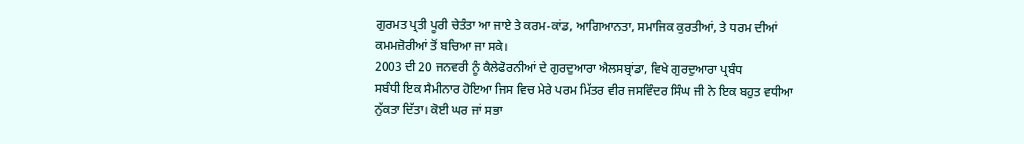ਗੁਰਮਤ ਪ੍ਰਤੀ ਪੂਰੀ ਚੇਤੰਤਾ ਆ ਜਾਏ ਤੇ ਕਰਮ-ਕਾਂਡ, ਆਗਿਆਨਤਾ, ਸਮਾਜਿਕ ਕੁਰਤੀਆਂ, ਤੇ ਧਰਮ ਦੀਆਂ
ਕਮਮਜ਼ੋਰੀਆਂ ਤੋਂ ਬਚਿਆ ਜਾ ਸਕੇ।
2003 ਦੀ 20 ਜਨਵਰੀ ਨੂੰ ਕੈਲੇਫੋਰਨੀਆਂ ਦੇ ਗੁਰਦੁਆਰਾ ਐਲਸਬ੍ਰਾਂਡਾ, ਵਿਖੇ ਗੁਰਦੁਆਰਾ ਪ੍ਰਬੰਧ
ਸਬੰਧੀ ਇਕ ਸੈਮੀਨਾਰ ਹੋਇਆ ਜਿਸ ਵਿਚ ਮੇਰੇ ਪਰਮ ਮਿੱਤਰ ਵੀਰ ਜਸਵਿੰਦਰ ਸਿੰਘ ਜੀ ਨੇ ਇਕ ਬਹੁਤ ਵਧੀਆ
ਨੁੱਕਤਾ ਦਿੱਤਾ। ਕੋਈ ਘਰ ਜਾਂ ਸਭਾ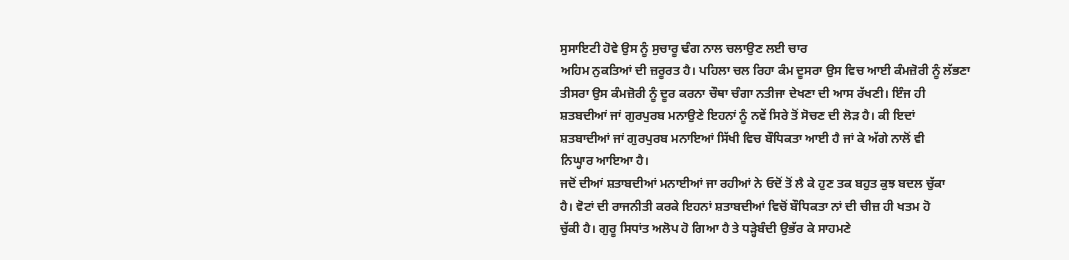ਸੁਸਾਇਟੀ ਹੋਵੇ ਉਸ ਨੂੰ ਸੁਚਾਰੂ ਢੰਗ ਨਾਲ ਚਲਾਉਣ ਲਈ ਚਾਰ
ਅਹਿਮ ਨੁਕਤਿਆਂ ਦੀ ਜ਼ਰੂਰਤ ਹੈ। ਪਹਿਲਾ ਚਲ ਰਿਹਾ ਕੰਮ ਦੂਸਰਾ ਉਸ ਵਿਚ ਆਈ ਕੰਮਜ਼ੋਰੀ ਨੂੰ ਲੱਭਣਾ
ਤੀਸਰਾ ਉਸ ਕੰਮਜ਼ੋਰੀ ਨੂੰ ਦੂਰ ਕਰਨਾ ਚੌਥਾ ਚੰਗਾ ਨਤੀਜਾ ਦੇਖਣਾ ਦੀ ਆਸ ਰੱਖਣੀ। ਇੰਜ ਹੀ
ਸ਼ਤਬਦੀਆਂ ਜਾਂ ਗੁਰਪੁਰਬ ਮਨਾਉਣੇ ਇਹਨਾਂ ਨੂੰ ਨਵੇਂ ਸਿਰੇ ਤੋਂ ਸੋਚਣ ਦੀ ਲੋੜ ਹੈ। ਕੀ ਇਦਾਂ
ਸ਼ਤਬਾਦੀਆਂ ਜਾਂ ਗੁਰਪੁਰਬ ਮਨਾਇਆਂ ਸਿੱਖੀ ਵਿਚ ਬੌਧਿਕਤਾ ਆਈ ਹੈ ਜਾਂ ਕੇ ਅੱਗੇ ਨਾਲੋਂ ਵੀ
ਨਿਘ੍ਹਾਰ ਆਇਆ ਹੈ।
ਜਦੋਂ ਦੀਆਂ ਸ਼ਤਾਬਦੀਆਂ ਮਨਾਈਆਂ ਜਾ ਰਹੀਆਂ ਨੇ ਓਦੋਂ ਤੋਂ ਲੈ ਕੇ ਹੁਣ ਤਕ ਬਹੁਤ ਕੁਝ ਬਦਲ ਚੁੱਕਾ
ਹੈ। ਵੋਟਾਂ ਦੀ ਰਾਜਨੀਤੀ ਕਰਕੇ ਇਹਨਾਂ ਸ਼ਤਾਬਦੀਆਂ ਵਿਚੋਂ ਬੌਧਿਕਤਾ ਨਾਂ ਦੀ ਚੀਜ਼ ਹੀ ਖਤਮ ਹੋ
ਚੁੱਕੀ ਹੈ। ਗੁਰੂ ਸਿਧਾਂਤ ਅਲੋਪ ਹੋ ਗਿਆ ਹੈ ਤੇ ਧੜ੍ਹੇਬੰਦੀ ਉਭੱਰ ਕੇ ਸਾਹਮਣੇ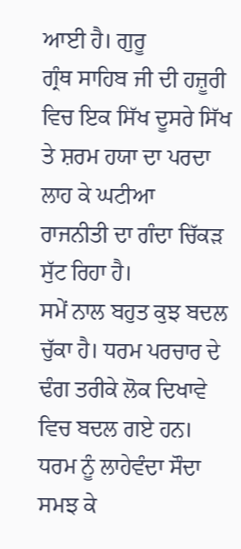ਆਈ ਹੈ। ਗੁਰੂ
ਗ੍ਰੰਥ ਸਾਹਿਬ ਜੀ ਦੀ ਹਜ਼ੂਰੀ ਵਿਚ ਇਕ ਸਿੱਖ ਦੂਸਰੇ ਸਿੱਖ ਤੇ ਸ਼ਰਮ ਹਯਾ ਦਾ ਪਰਦਾ ਲਾਹ ਕੇ ਘਟੀਆ
ਰਾਜਨੀਤੀ ਦਾ ਗੰਦਾ ਚਿੱਕੜ ਸੁੱਟ ਰਿਹਾ ਹੈ।
ਸਮੇਂ ਨਾਲ ਬਹੁਤ ਕੁਝ ਬਦਲ ਚੁੱਕਾ ਹੈ। ਧਰਮ ਪਰਚਾਰ ਦੇ ਢੰਗ ਤਰੀਕੇ ਲੋਕ ਦਿਖਾਵੇ ਵਿਚ ਬਦਲ ਗਏ ਹਨ।
ਧਰਮ ਨੂੰ ਲਾਹੇਵੰਦਾ ਸੌਦਾ ਸਮਝ ਕੇ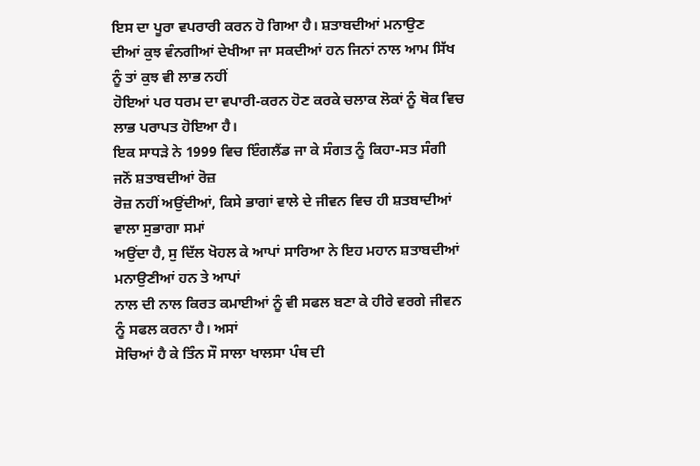ਇਸ ਦਾ ਪੂਰਾ ਵਪਰਾਰੀ ਕਰਨ ਹੋ ਗਿਆ ਹੈ। ਸ਼ਤਾਬਦੀਆਂ ਮਨਾਉਣ
ਦੀਆਂ ਕੁਝ ਵੰਨਗੀਆਂ ਦੇਖੀਆ ਜਾ ਸਕਦੀਆਂ ਹਨ ਜਿਨਾਂ ਨਾਲ ਆਮ ਸਿੱਖ ਨੂੰ ਤਾਂ ਕੁਝ ਵੀ ਲਾਭ ਨਹੀਂ
ਹੋਇਆਂ ਪਰ ਧਰਮ ਦਾ ਵਪਾਰੀ-ਕਰਨ ਹੋਣ ਕਰਕੇ ਚਲਾਕ ਲੋਕਾਂ ਨੂੰ ਥੋਕ ਵਿਚ ਲਾਭ ਪਰਾਪਤ ਹੋਇਆ ਹੈ।
ਇਕ ਸਾਧੜੇ ਨੇ 1999 ਵਿਚ ਇੰਗਲੈਂਡ ਜਾ ਕੇ ਸੰਗਤ ਨੂੰ ਕਿਹਾ-ਸਤ ਸੰਗੀ ਜਨੋਂ ਸ਼ਤਾਬਦੀਆਂ ਰੋਜ਼
ਰੋਜ਼ ਨਹੀਂ ਅਉਂਦੀਆਂ, ਕਿਸੇ ਭਾਗਾਂ ਵਾਲੇ ਦੇ ਜੀਵਨ ਵਿਚ ਹੀ ਸ਼ਤਬਾਦੀਆਂ ਵਾਲਾ ਸੁਭਾਗਾ ਸਮਾਂ
ਅਉਂਦਾ ਹੈ, ਸੁ ਦਿੱਲ ਖੋਹਲ ਕੇ ਆਪਾਂ ਸਾਰਿਆ ਨੇ ਇਹ ਮਹਾਨ ਸ਼ਤਾਬਦੀਆਂ ਮਨਾਉਣੀਆਂ ਹਨ ਤੇ ਆਪਾਂ
ਨਾਲ ਦੀ ਨਾਲ ਕਿਰਤ ਕਮਾਈਆਂ ਨੂੰ ਵੀ ਸਫਲ ਬਣਾ ਕੇ ਹੀਰੇ ਵਰਗੇ ਜੀਵਨ ਨੂੰ ਸਫਲ ਕਰਨਾ ਹੈ। ਅਸਾਂ
ਸੋਚਿਆਂ ਹੈ ਕੇ ਤਿੰਨ ਸੌ ਸਾਲਾ ਖਾਲਸਾ ਪੰਥ ਦੀ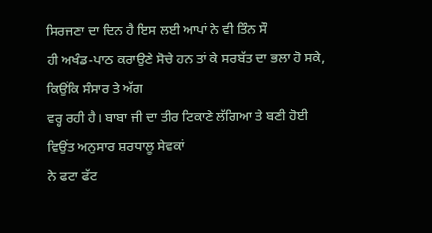ਸਿਰਜਣਾ ਦਾ ਦਿਨ ਹੈ ਇਸ ਲਈ ਆਪਾਂ ਨੇ ਵੀ ਤਿੰਨ ਸੌ
ਹੀ ਅਖੰਡ-ਪਾਠ ਕਰਾਉਣੇ ਸੋਚੇ ਹਨ ਤਾਂ ਕੇ ਸਰਬੱਤ ਦਾ ਭਲਾ ਹੋ ਸਕੇ, ਕਿਉਂਕਿ ਸੰਸਾਰ ਤੇ ਅੱਗ
ਵਰ੍ਹ ਰਹੀ ਹੈ। ਬਾਬਾ ਜੀ ਦਾ ਤੀਰ ਟਿਕਾਣੇ ਲੱਗਿਆ ਤੇ ਬਣੀ ਹੋਈ ਵਿਉਂਤ ਅਨੁਸਾਰ ਸ਼ਰਧਾਲੂ ਸੇਵਕਾਂ
ਨੇ ਫਟਾ ਫੱਟ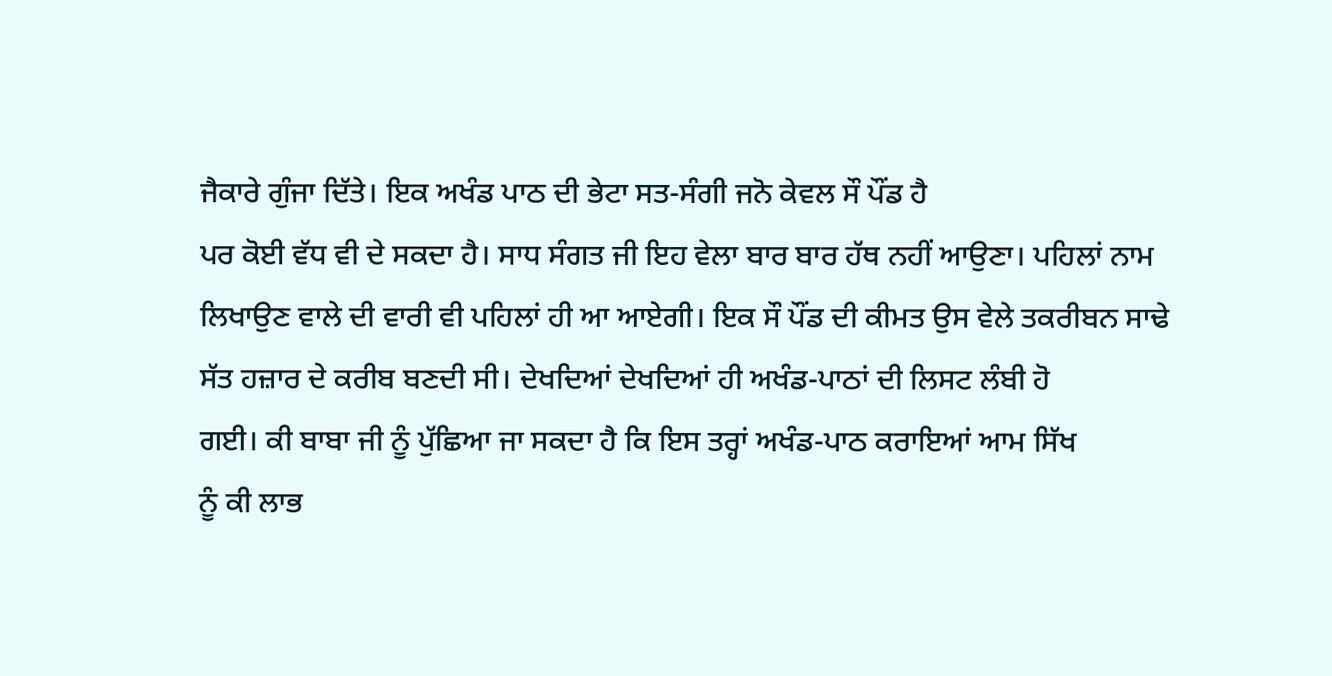ਜੈਕਾਰੇ ਗੁੰਜਾ ਦਿੱਤੇ। ਇਕ ਅਖੰਡ ਪਾਠ ਦੀ ਭੇਟਾ ਸਤ-ਸੰਗੀ ਜਨੋ ਕੇਵਲ ਸੌ ਪੌਂਡ ਹੈ
ਪਰ ਕੋਈ ਵੱਧ ਵੀ ਦੇ ਸਕਦਾ ਹੈ। ਸਾਧ ਸੰਗਤ ਜੀ ਇਹ ਵੇਲਾ ਬਾਰ ਬਾਰ ਹੱਥ ਨਹੀਂ ਆਉਣਾ। ਪਹਿਲਾਂ ਨਾਮ
ਲਿਖਾਉਣ ਵਾਲੇ ਦੀ ਵਾਰੀ ਵੀ ਪਹਿਲਾਂ ਹੀ ਆ ਆਏਗੀ। ਇਕ ਸੌ ਪੌਂਡ ਦੀ ਕੀਮਤ ਉਸ ਵੇਲੇ ਤਕਰੀਬਨ ਸਾਢੇ
ਸੱਤ ਹਜ਼ਾਰ ਦੇ ਕਰੀਬ ਬਣਦੀ ਸੀ। ਦੇਖਦਿਆਂ ਦੇਖਦਿਆਂ ਹੀ ਅਖੰਡ-ਪਾਠਾਂ ਦੀ ਲਿਸਟ ਲੰਬੀ ਹੋ
ਗਈ। ਕੀ ਬਾਬਾ ਜੀ ਨੂੰ ਪੁੱਛਿਆ ਜਾ ਸਕਦਾ ਹੈ ਕਿ ਇਸ ਤਰ੍ਹਾਂ ਅਖੰਡ-ਪਾਠ ਕਰਾਇਆਂ ਆਮ ਸਿੱਖ
ਨੂੰ ਕੀ ਲਾਭ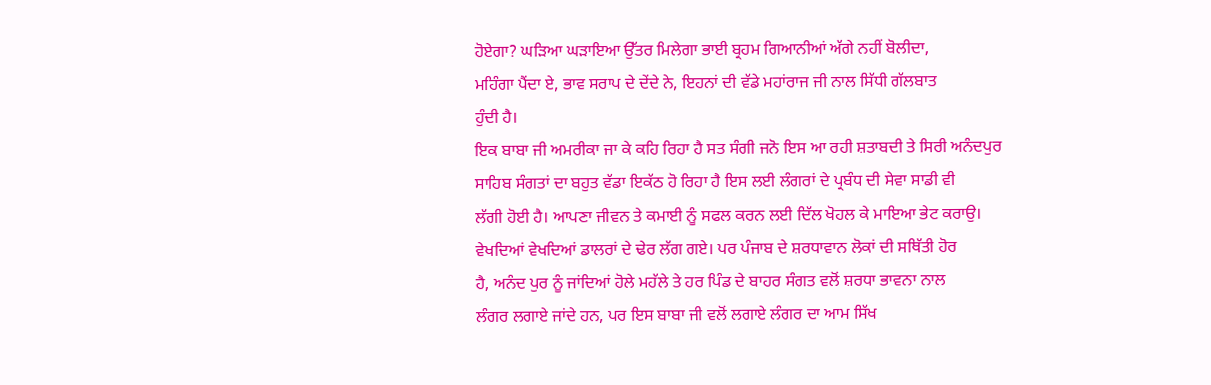ਹੋਏਗਾ? ਘੜਿਆ ਘੜਾਇਆ ਉੱਤਰ ਮਿਲੇਗਾ ਭਾਈ ਬ੍ਰਹਮ ਗਿਆਨੀਆਂ ਅੱਗੇ ਨਹੀਂ ਬੋਲੀਦਾ,
ਮਹਿੰਗਾ ਪੈਂਦਾ ਏ, ਭਾਵ ਸਰਾਪ ਦੇ ਦੇਂਦੇ ਨੇ, ਇਹਨਾਂ ਦੀ ਵੱਡੇ ਮਹਾਂਰਾਜ ਜੀ ਨਾਲ ਸਿੱਧੀ ਗੱਲਬਾਤ
ਹੁੰਦੀ ਹੈ।
ਇਕ ਬਾਬਾ ਜੀ ਅਮਰੀਕਾ ਜਾ ਕੇ ਕਹਿ ਰਿਹਾ ਹੈ ਸਤ ਸੰਗੀ ਜਨੋ ਇਸ ਆ ਰਹੀ ਸ਼ਤਾਬਦੀ ਤੇ ਸਿਰੀ ਅਨੰਦਪੁਰ
ਸਾਹਿਬ ਸੰਗਤਾਂ ਦਾ ਬਹੁਤ ਵੱਡਾ ਇਕੱਠ ਹੋ ਰਿਹਾ ਹੈ ਇਸ ਲਈ ਲੰਗਰਾਂ ਦੇ ਪ੍ਰਬੰਧ ਦੀ ਸੇਵਾ ਸਾਡੀ ਵੀ
ਲੱਗੀ ਹੋਈ ਹੈ। ਆਪਣਾ ਜੀਵਨ ਤੇ ਕਮਾਈ ਨੂੰ ਸਫਲ ਕਰਨ ਲਈ ਦਿੱਲ ਖੋਹਲ ਕੇ ਮਾਇਆ ਭੇਟ ਕਰਾਉ।
ਵੇਖਦਿਆਂ ਵੇਖਦਿਆਂ ਡਾਲਰਾਂ ਦੇ ਢੇਰ ਲੱਗ ਗਏ। ਪਰ ਪੰਜਾਬ ਦੇ ਸ਼ਰਧਾਵਾਨ ਲੋਕਾਂ ਦੀ ਸਥਿੱਤੀ ਹੋਰ
ਹੈ, ਅਨੰਦ ਪੁਰ ਨੂੰ ਜਾਂਦਿਆਂ ਹੋਲੇ ਮਹੱਲੇ ਤੇ ਹਰ ਪਿੰਡ ਦੇ ਬਾਹਰ ਸੰਗਤ ਵਲੋਂ ਸ਼ਰਧਾ ਭਾਵਨਾ ਨਾਲ
ਲੰਗਰ ਲਗਾਏ ਜਾਂਦੇ ਹਨ, ਪਰ ਇਸ ਬਾਬਾ ਜੀ ਵਲੋਂ ਲਗਾਏ ਲੰਗਰ ਦਾ ਆਮ ਸਿੱਖ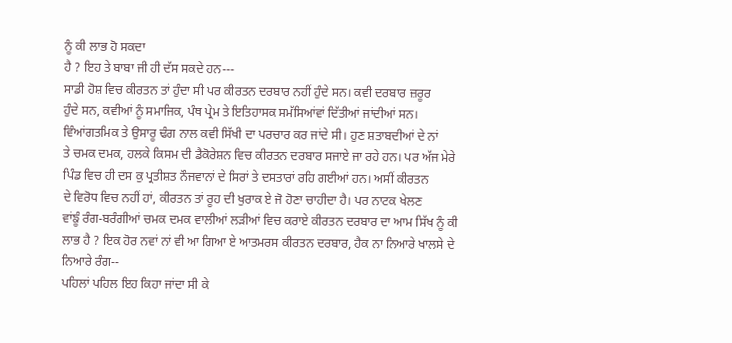ਨੂੰ ਕੀ ਲਾਭ ਹੋ ਸਕਦਾ
ਹੈ ? ਇਹ ਤੇ ਬਾਬਾ ਜੀ ਹੀ ਦੱਸ ਸਕਦੇ ਹਨ---
ਸਾਡੀ ਹੋਸ਼ ਵਿਚ ਕੀਰਤਨ ਤਾਂ ਹੁੰਦਾ ਸੀ ਪਰ ਕੀਰਤਨ ਦਰਬਾਰ ਨਹੀਂ ਹੁੰਦੇ ਸਨ। ਕਵੀ ਦਰਬਾਰ ਜ਼ਰੂਰ
ਹੁੰਦੇ ਸਨ, ਕਵੀਆਂ ਨੂੰ ਸਮਾਜਿਕ, ਪੰਥ ਪ੍ਰੇਮ ਤੇ ਇਤਿਹਾਸਕ ਸਮੱਸਿਆਂਵਾਂ ਦਿੱਤੀਆਂ ਜਾਂਦੀਆਂ ਸਨ।
ਵਿੰਆਂਗਤਮਿਕ ਤੇ ਉਸਾਰੂ ਢੰਗ ਨਾਲ ਕਵੀ ਸਿੱਖੀ ਦਾ ਪਰਚਾਰ ਕਰ ਜਾਂਦੇ ਸੀ। ਹੁਣ ਸ਼ਤਾਬਦੀਆਂ ਦੇ ਨਾਂ
ਤੇ ਚਮਕ ਦਮਕ, ਹਲਕੇ ਕਿਸਮ ਦੀ ਡੈਕੋਰੇਸ਼ਨ ਵਿਚ ਕੀਰਤਨ ਦਰਬਾਰ ਸਜਾਏ ਜਾ ਰਹੇ ਹਨ। ਪਰ ਅੱਜ ਮੇਰੇ
ਪਿੰਡ ਵਿਚ ਹੀ ਦਸ ਕੁ ਪ੍ਰਤੀਸ਼ਤ ਨੌਜਵਾਨਾਂ ਦੇ ਸਿਰਾਂ ਤੇ ਦਸਤਾਰਾਂ ਰਹਿ ਗਈਆਂ ਹਨ। ਅਸੀਂ ਕੀਰਤਨ
ਦੇ ਵਿਰੋਧ ਵਿਚ ਨਹੀਂ ਹਾਂ, ਕੀਰਤਨ ਤਾਂ ਰੂਹ ਦੀ ਖੁਰਾਕ ਏ ਜੋ ਹੋਣਾ ਚਾਹੀਦਾ ਹੈ। ਪਰ ਨਾਟਕ ਖੇਲਣ
ਵਾਂਙੂੰ ਰੰਗ-ਬਰੰਗੀਆਂ ਚਮਕ ਦਮਕ ਵਾਲੀਆਂ ਲੜੀਆਂ ਵਿਚ ਕਰਾਏ ਕੀਰਤਨ ਦਰਬਾਰ ਦਾ ਆਮ ਸਿੱਖ ਨੂੰ ਕੀ
ਲਾਭ ਹੈ ? ਇਕ ਹੋਰ ਨਵਾਂ ਨਾਂ ਵੀ ਆ ਗਿਆ ਏ ਆਤਮਰਸ ਕੀਰਤਨ ਦਰਬਾਰ, ਹੈਕ ਨਾ ਨਿਆਰੇ ਖਾਲਸੇ ਦੇ
ਨਿਆਰੇ ਰੰਗ--
ਪਹਿਲਾਂ ਪਹਿਲ ਇਹ ਕਿਹਾ ਜਾਂਦਾ ਸੀ ਕੇ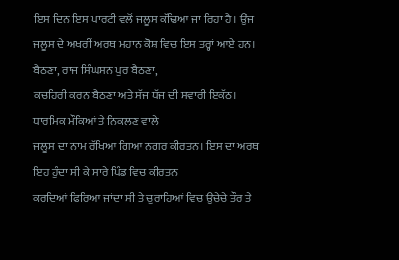ਇਸ ਦਿਨ ਇਸ ਪਾਰਟੀ ਵਲੋਂ ਜਲੂਸ ਕੱਢਿਆ ਜਾ ਰਿਹਾ ਹੈ। ਉਂਜ
ਜਲੂਸ ਦੇ ਅਖਰੀਂ ਅਰਥ ਮਹਾਨ ਕੋਸ਼ ਵਿਚ ਇਸ ਤਰ੍ਹਾਂ ਆਏ ਹਨ। ਬੈਠਣਾ, ਰਾਜ ਸਿੰਘਸਨ ਪੁਰ ਬੈਠਣਾ,
ਕਚਹਿਰੀ ਕਰਨ ਬੈਠਣਾ ਅਤੇ ਸੱਜ ਧੱਜ ਦੀ ਸਵਾਰੀ ਇਕੱਠ। ਧਾਰਮਿਕ ਮੌਕਿਆਂ ਤੇ ਨਿਕਲਣ ਵਾਲੇ
ਜਲੂਸ ਦਾ ਨਾਮ ਰੱਖਿਆ ਗਿਆ ਨਗਰ ਕੀਰਤਨ। ਇਸ ਦਾ ਅਰਥ ਇਹ ਹੁੰਦਾ ਸੀ ਕੇ ਸਾਰੇ ਪਿੰਡ ਵਿਚ ਕੀਰਤਨ
ਕਰਦਿਆਂ ਫਿਰਿਆ ਜਾਂਦਾ ਸੀ ਤੇ ਚੁਰਾਹਿਆਂ ਵਿਚ ਉਚੇਚੇ ਤੌਰ ਤੇ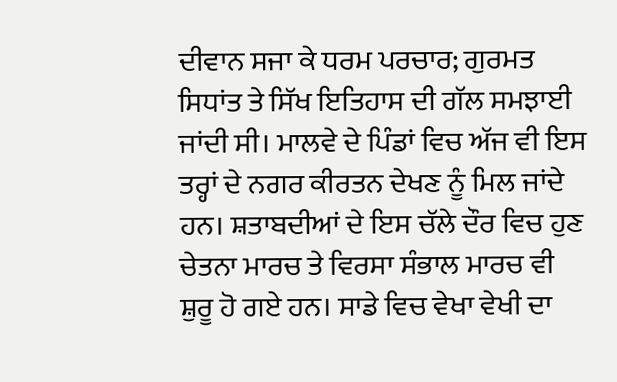ਦੀਵਾਨ ਸਜਾ ਕੇ ਧਰਮ ਪਰਚਾਰ; ਗੁਰਮਤ
ਸਿਧਾਂਤ ਤੇ ਸਿੱਖ ਇਤਿਹਾਸ ਦੀ ਗੱਲ ਸਮਝਾਈ ਜਾਂਦੀ ਸੀ। ਮਾਲਵੇ ਦੇ ਪਿੰਡਾਂ ਵਿਚ ਅੱਜ ਵੀ ਇਸ
ਤਰ੍ਹਾਂ ਦੇ ਨਗਰ ਕੀਰਤਨ ਦੇਖਣ ਨੂੰ ਮਿਲ ਜਾਂਦੇ ਹਨ। ਸ਼ਤਾਬਦੀਆਂ ਦੇ ਇਸ ਚੱਲੇ ਦੌਰ ਵਿਚ ਹੁਣ
ਚੇਤਨਾ ਮਾਰਚ ਤੇ ਵਿਰਸਾ ਸੰਭਾਲ ਮਾਰਚ ਵੀ ਸ਼ੁਰੂ ਹੋ ਗਏ ਹਨ। ਸਾਡੇ ਵਿਚ ਵੇਖਾ ਵੇਖੀ ਦਾ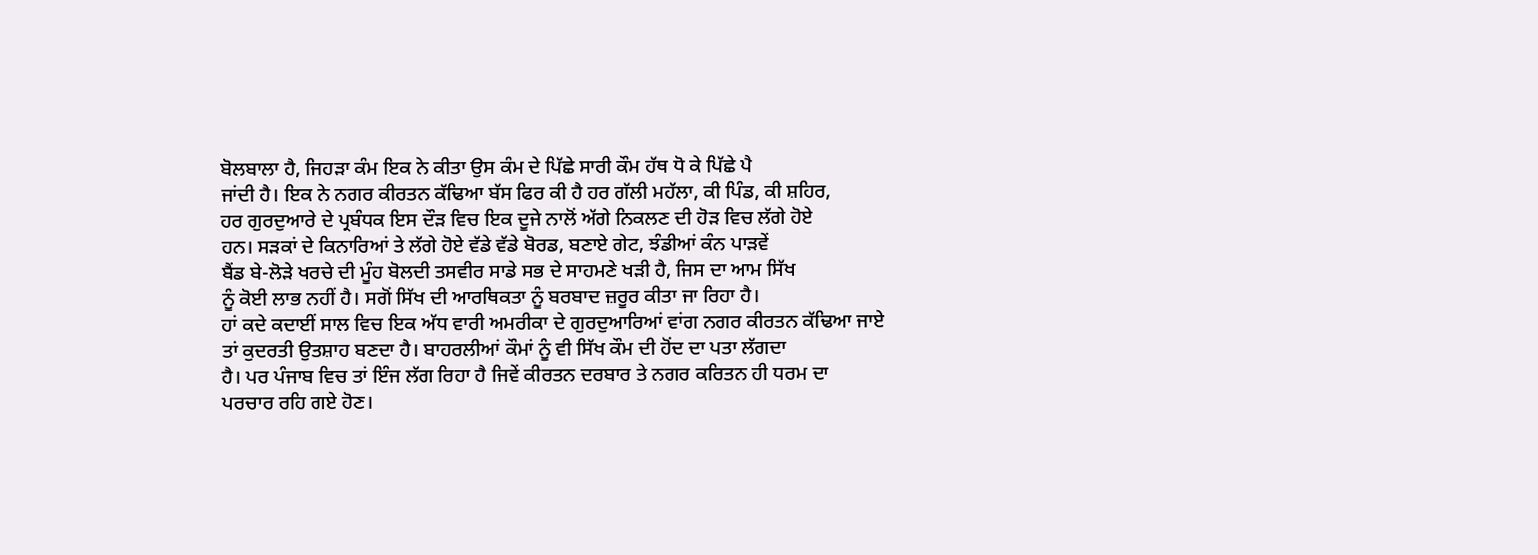ਬੋਲਬਾਲਾ ਹੈ, ਜਿਹੜਾ ਕੰਮ ਇਕ ਨੇ ਕੀਤਾ ਉਸ ਕੰਮ ਦੇ ਪਿੱਛੇ ਸਾਰੀ ਕੌਮ ਹੱਥ ਧੋ ਕੇ ਪਿੱਛੇ ਪੈ
ਜਾਂਦੀ ਹੈ। ਇਕ ਨੇ ਨਗਰ ਕੀਰਤਨ ਕੱਢਿਆ ਬੱਸ ਫਿਰ ਕੀ ਹੈ ਹਰ ਗੱਲੀ ਮਹੱਲਾ, ਕੀ ਪਿੰਡ, ਕੀ ਸ਼ਹਿਰ,
ਹਰ ਗੁਰਦੁਆਰੇ ਦੇ ਪ੍ਰਬੰਧਕ ਇਸ ਦੌੜ ਵਿਚ ਇਕ ਦੂਜੇ ਨਾਲੋਂ ਅੱਗੇ ਨਿਕਲਣ ਦੀ ਹੋੜ ਵਿਚ ਲੱਗੇ ਹੋਏ
ਹਨ। ਸੜਕਾਂ ਦੇ ਕਿਨਾਰਿਆਂ ਤੇ ਲੱਗੇ ਹੋਏ ਵੱਡੇ ਵੱਡੇ ਬੋਰਡ, ਬਣਾਏ ਗੇਟ, ਝੰਡੀਆਂ ਕੰਨ ਪਾੜਵੇਂ
ਬੈਂਡ ਬੇ-ਲੋੜੇ ਖਰਚੇ ਦੀ ਮੂੰਹ ਬੋਲਦੀ ਤਸਵੀਰ ਸਾਡੇ ਸਭ ਦੇ ਸਾਹਮਣੇ ਖੜੀ ਹੈ, ਜਿਸ ਦਾ ਆਮ ਸਿੱਖ
ਨੂੰ ਕੋਈ ਲਾਭ ਨਹੀਂ ਹੈ। ਸਗੋਂ ਸਿੱਖ ਦੀ ਆਰਥਿਕਤਾ ਨੂੰ ਬਰਬਾਦ ਜ਼ਰੂਰ ਕੀਤਾ ਜਾ ਰਿਹਾ ਹੈ।
ਹਾਂ ਕਦੇ ਕਦਾਈਂ ਸਾਲ ਵਿਚ ਇਕ ਅੱਧ ਵਾਰੀ ਅਮਰੀਕਾ ਦੇ ਗੁਰਦੁਆਰਿਆਂ ਵਾਂਗ ਨਗਰ ਕੀਰਤਨ ਕੱਢਿਆ ਜਾਏ
ਤਾਂ ਕੁਦਰਤੀ ਉਤਸ਼ਾਹ ਬਣਦਾ ਹੈ। ਬਾਹਰਲੀਆਂ ਕੌਮਾਂ ਨੂੰ ਵੀ ਸਿੱਖ ਕੌਮ ਦੀ ਹੋਂਦ ਦਾ ਪਤਾ ਲੱਗਦਾ
ਹੈ। ਪਰ ਪੰਜਾਬ ਵਿਚ ਤਾਂ ਇੰਜ ਲੱਗ ਰਿਹਾ ਹੈ ਜਿਵੇਂ ਕੀਰਤਨ ਦਰਬਾਰ ਤੇ ਨਗਰ ਕਰਿਤਨ ਹੀ ਧਰਮ ਦਾ
ਪਰਚਾਰ ਰਹਿ ਗਏ ਹੋਣ।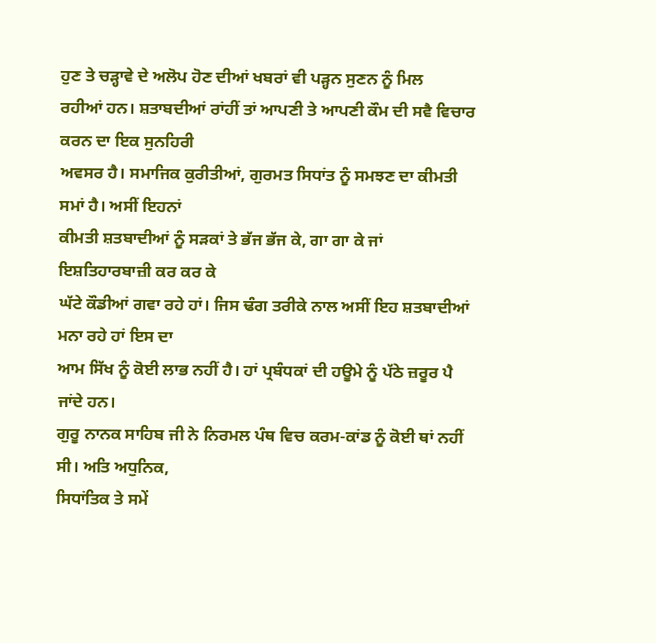ਹੁਣ ਤੇ ਚੜ੍ਹਾਵੇ ਦੇ ਅਲੋਪ ਹੋਣ ਦੀਆਂ ਖਬਰਾਂ ਵੀ ਪੜ੍ਹਨ ਸੁਣਨ ਨੂੰ ਮਿਲ
ਰਹੀਆਂ ਹਨ। ਸ਼ਤਾਬਦੀਆਂ ਰਾਂਹੀਂ ਤਾਂ ਆਪਣੀ ਤੇ ਆਪਣੀ ਕੌਮ ਦੀ ਸਵੈ ਵਿਚਾਰ ਕਰਨ ਦਾ ਇਕ ਸੁਨਹਿਰੀ
ਅਵਸਰ ਹੈ। ਸਮਾਜਿਕ ਕੁਰੀਤੀਆਂ, ਗੁਰਮਤ ਸਿਧਾਂਤ ਨੂੰ ਸਮਝਣ ਦਾ ਕੀਮਤੀ ਸਮਾਂ ਹੈ। ਅਸੀਂ ਇਹਨਾਂ
ਕੀਮਤੀ ਸ਼ਤਬਾਦੀਆਂ ਨੂੰ ਸੜਕਾਂ ਤੇ ਭੱਜ ਭੱਜ ਕੇ, ਗਾ ਗਾ ਕੇ ਜਾਂ ਇਸ਼ਤਿਹਾਰਬਾਜ਼ੀ ਕਰ ਕਰ ਕੇ
ਘੱਟੇ ਕੌਡੀਆਂ ਗਵਾ ਰਹੇ ਹਾਂ। ਜਿਸ ਢੰਗ ਤਰੀਕੇ ਨਾਲ ਅਸੀਂ ਇਹ ਸ਼ਤਬਾਦੀਆਂ ਮਨਾ ਰਹੇ ਹਾਂ ਇਸ ਦਾ
ਆਮ ਸਿੱਖ ਨੂੰ ਕੋਈ ਲਾਭ ਨਹੀਂ ਹੈ। ਹਾਂ ਪ੍ਰਬੰਧਕਾਂ ਦੀ ਹਊਮੇ ਨੂੰ ਪੱਠੇ ਜ਼ਰੂਰ ਪੈ ਜਾਂਦੇ ਹਨ।
ਗੁਰੂ ਨਾਨਕ ਸਾਹਿਬ ਜੀ ਨੇ ਨਿਰਮਲ ਪੰਥ ਵਿਚ ਕਰਮ-ਕਾਂਡ ਨੂੰ ਕੋਈ ਥਾਂ ਨਹੀਂ ਸੀ। ਅਤਿ ਅਧੁਨਿਕ,
ਸਿਧਾਂਤਿਕ ਤੇ ਸਮੇਂ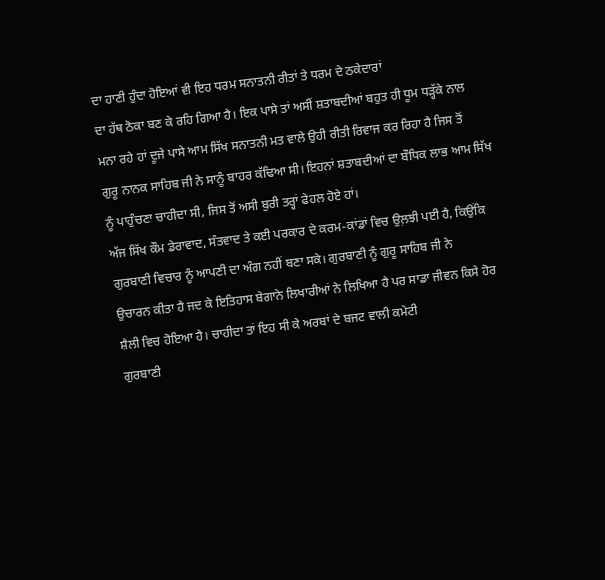ਦਾ ਹਾਣੀ ਹੁੰਦਾ ਹੋਇਆਂ ਵੀ ਇਹ ਧਰਮ ਸਨਾਤਨੀ ਰੀਤਾਂ ਤੇ ਧਰਮ ਦੇ ਠਕੇਦਾਰਾਂ
ਦਾ ਹੱਥ ਠੋਕਾ ਬਣ ਕੇ ਰਹਿ ਗਿਆ ਹੈ। ਇਕ ਪਾਸੇ ਤਾਂ ਅਸੀਂ ਸ਼ਤਾਬਦੀਆਂ ਬਹੁਤ ਹੀ ਧੂਮ ਧੜ੍ਹੱਕੇ ਨਾਲ
ਮਨਾ ਰਹੇ ਹਾਂ ਦੂਜੇ ਪਾਸੇ ਆਮ ਸਿੱਖ ਸਨਾਤਨੀ ਮਤ ਵਾਲੇ ਉਹੀ ਰੀਤੀ ਰਿਵਾਜ ਕਰ ਰਿਹਾ ਹੈ ਜਿਸ ਤੋਂ
ਗੁਰੂ ਨਾਨਕ ਸਾਹਿਬ ਜੀ ਨੇ ਸਾਨੂੰ ਬਾਹਰ ਕੱਢਿਆ ਸੀ। ਇਹਨਾਂ ਸ਼ਤਾਬਦੀਆਂ ਦਾ ਬੌਧਿਕ ਲਾਭ ਆਮ ਸਿੱਖ
ਨੂੰ ਪਾਹੁੰਚਣਾ ਚਾਹੀਦਾ ਸੀ, ਜਿਸ ਤੋਂ ਅਸੀ ਬੁਰੀ ਤਰ੍ਹਾਂ ਫੇਹਲ ਹੋਏ ਹਾਂ।
ਅੱਜ ਸਿੱਖ ਕੌਮ ਡੇਰਾਵਾਦ, ਸੰਤਵਾਦ ਤੇ ਕਈ ਪਰਕਾਰ ਦੇ ਕਰਮ-ਕਾਂਡਾਂ ਵਿਚ ਉਲ਼ਝੀ ਪਈ ਹੈ, ਕਿਉਂਕਿ
ਗੁਰਬਾਣੀ ਵਿਚਾਰ ਨੂੰ ਆਪਣੀ ਦਾ ਅੰਗ ਨਹੀਂ ਬਣਾ ਸਕੇ। ਗੁਰਬਾਣੀ ਨੂੰ ਗੁਰੂ ਸਾਹਿਬ ਜੀ ਨੇ
ਉਚਾਰਨ ਕੀਤਾ ਹੈ ਜਦ ਕੇ ਇਤਿਹਾਸ ਬੇਗਾਨੇ ਲਿਖਾਰੀਆਂ ਨੇ ਲਿਖਿਆ ਹੈ ਪਰ ਸਾਡਾ ਜੀਵਨ ਕਿਸੇ ਹੋਰ
ਸ਼ੈਲੀ ਵਿਚ ਹੋਇਆ ਹੈ। ਚਾਹੀਦਾ ਤਾਂ ਇਹ ਸੀ ਕੇ ਅਰਬਾਂ ਦੇ ਬਜਟ ਵਾਲੀ ਕਮੇਟੀ
ਗੁਰਬਾਣੀ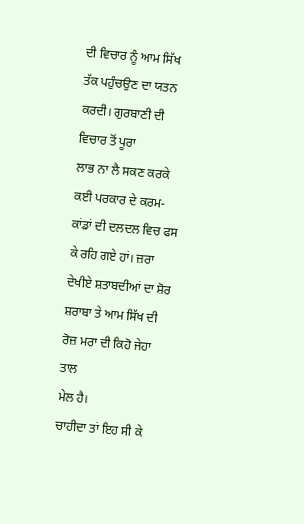ਦੀ ਵਿਚਾਰ ਨੂੰ ਆਮ ਸਿੱਖ ਤੱਕ ਪਹੁੰਚਉਣ ਦਾ ਯਤਨ ਕਰਦੀ। ਗੁਰਬਾਣੀ ਦੀ ਵਿਚਾਰ ਤੋਂ ਪੂਰਾ
ਲਾਭ ਨਾ ਲੈ ਸਕਣ ਕਰਕੇ ਕਈ ਪਰਕਾਰ ਦੇ ਕਰਮ-ਕਾਂਡਾਂ ਦੀ ਦਲਦਲ ਵਿਚ ਫਸ ਕੇ ਰਹਿ ਗਏ ਹਾਂ। ਜ਼ਰਾ
ਦੇਖੀਏ ਸ਼ਤਾਬਦੀਆਂ ਦਾ ਸ਼ੋਰ ਸ਼ਰਾਬਾ ਤੇ ਆਮ ਸਿੱਖ ਦੀ ਰੋਜ਼ ਮਰਾ ਦੀ ਕਿਹੋ ਜੇਹਾ ਤਾਲ
ਮੇਲ ਹੈ।
ਚਾਹੀਦਾ ਤਾਂ ਇਹ ਸੀ ਕੇ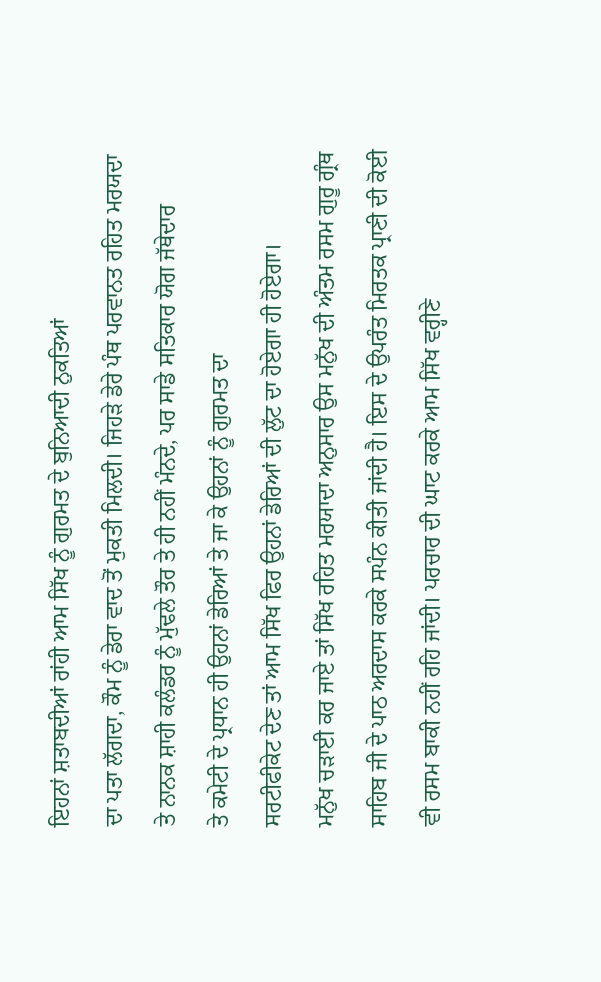ਇਹਨਾਂ ਸ਼ਤਾਬਦੀਆਂ ਰਾਂਹੀ ਆਮ ਸਿੱਖ ਨੂੰ ਗੁਰਮਤ ਦੇ ਬੁਨਿਆਦੀ ਨੁਕਤਿਆਂ
ਦਾ ਪਤਾ ਲੱਗਦਾ, ਕੌਮ ਨੂੰ ਡੇਰਾ ਵਾਦ ਤੋਂ ਮੁਕਤੀ ਮਿਲਦੀ। ਜਿਹੜੇ ਡੇਰੇ ਪੰਥ ਪਰਵਾਨਤ ਰਹਿਤ ਮਰਯਦਾ
ਤੇ ਨਾਨਕ ਸ਼ਾਹੀ ਕਲੰਡਰ ਨੂੰ ਮੁੱਢਲੇ ਤੌਰ ਤੇ ਹੀ ਨਹੀਂ ਮੰਨਦੇ, ਪਰ ਸਾਡੇ ਸਤਿਕਾਰ ਯੋਗ ਜੱਥੇਦਾਰ
ਤੇ ਕਮੇਟੀ ਦੇ ਪ੍ਰਧਾਨ ਹੀ ਉਹਨਾਂ ਡੇਰਿਆਂ ਤੇ ਜਾ ਕੇ ਉਹਨਾਂ ਨੂੰ ਗੁਰਮਤ ਦਾ
ਸਰਟੀਫੀਕੇਟ ਦੇਣ ਤਾਂ ਆਮ ਸਿੱਖ ਫਿਰ ਉਹਨਾਂ ਡੇਰਿਆਂ ਦੀ ਲੁੱਟ ਦਾ ਹੋਏਗਾ ਹੀ ਹੋਏਗਾ।
ਮਨੁੱਖ ਚੜਾਈ ਕਰ ਜਾਏ ਤਾਂ ਸਿੱਖ ਰਹਿਤ ਮਰਯਾਦਾ ਅਨੁਸਾਰ ਉਸ ਮਨੁੱਖ ਦੀ ਅੰਤਮ ਰਸਮ ਗੁਰੂ ਗ੍ਰੰਥ
ਸਾਹਿਬ ਜੀ ਦੇ ਪਾਠ ਅਰਦਾਸ ਕਰਕੇ ਸਪੰਨ ਕੀਤੀ ਜਾਂਦੀ ਹੈ। ਇਸ ਦੇ ਉਪਰੰਤ ਮਿਰਤਕ ਪ੍ਰਾਣੀ ਦੀ ਕੋਈ
ਵੀ ਰਸਮ ਬਾਕੀ ਨਹੀਂ ਰਹਿ ਜਾਂਦੀ। ਪਰਚਾਰ ਦੀ ਘਾਟ ਕਰਕੇ ਆਮ ਸਿੱਖ ਵਰ੍ਹੀਣੇ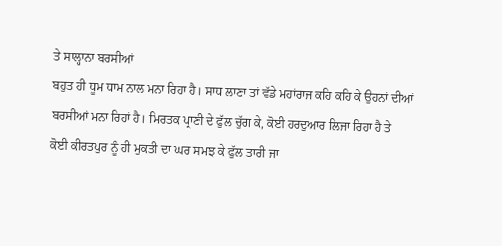ਤੇ ਸਾਲ੍ਹਾਨਾ ਬਰਸੀਆਂ
ਬਹੁਤ ਹੀ ਧੂਮ ਧਾਮ ਨਾਲ ਮਨਾ ਰਿਹਾ ਹੈ। ਸਾਧ ਲਾਣਾ ਤਾਂ ਵੱਡੇ ਮਹਾਂਰਾਜ ਕਹਿ ਕਹਿ ਕੇ ਉਹਨਾਂ ਦੀਆਂ
ਬਰਸੀਆਂ ਮਨਾ ਰਿਹਾਂ ਹੈ। ਮਿਰਤਕ ਪ੍ਰਾਣੀ ਦੇ ਫੁੱਲ ਚੁੱਗ ਕੇ, ਕੋਈ ਹਰਦੁਆਰ ਲਿਜਾ ਰਿਹਾ ਹੈ ਤੇ
ਕੋਈ ਕੀਰਤਪੁਰ ਨੂੰ ਹੀ ਮੁਕਤੀ ਦਾ ਘਰ ਸਮਝ ਕੇ ਫੁੱਲ ਤਾਰੀ ਜਾ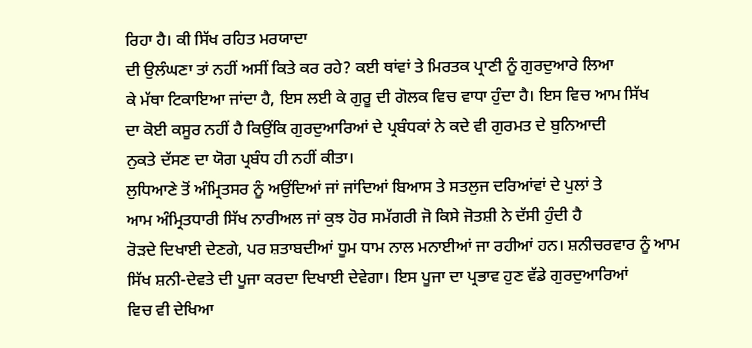ਰਿਹਾ ਹੈ। ਕੀ ਸਿੱਖ ਰਹਿਤ ਮਰਯਾਦਾ
ਦੀ ਉਲੰਘਣਾ ਤਾਂ ਨਹੀਂ ਅਸੀਂ ਕਿਤੇ ਕਰ ਰਹੇ? ਕਈ ਥਾਂਵਾਂ ਤੇ ਮਿਰਤਕ ਪ੍ਰਾਣੀ ਨੂੰ ਗੁਰਦੁਆਰੇ ਲਿਆ
ਕੇ ਮੱਥਾ ਟਿਕਾਇਆ ਜਾਂਦਾ ਹੈ, ਇਸ ਲਈ ਕੇ ਗੁਰੂ ਦੀ ਗੋਲਕ ਵਿਚ ਵਾਧਾ ਹੁੰਦਾ ਹੈ। ਇਸ ਵਿਚ ਆਮ ਸਿੱਖ
ਦਾ ਕੋਈ ਕਸੂਰ ਨਹੀਂ ਹੈ ਕਿਉਂਕਿ ਗੁਰਦੁਆਰਿਆਂ ਦੇ ਪ੍ਰਬੰਧਕਾਂ ਨੇ ਕਦੇ ਵੀ ਗੁਰਮਤ ਦੇ ਬੁਨਿਆਦੀ
ਨੁਕਤੇ ਦੱਸਣ ਦਾ ਯੋਗ ਪ੍ਰਬੰਧ ਹੀ ਨਹੀਂ ਕੀਤਾ।
ਲੁਧਿਆਣੇ ਤੋਂ ਅੰਮ੍ਰਿਤਸਰ ਨੂੰ ਅਉਂਦਿਆਂ ਜਾਂ ਜਾਂਦਿਆਂ ਬਿਆਸ ਤੇ ਸਤਲੁਜ ਦਰਿਆਂਵਾਂ ਦੇ ਪੁਲਾਂ ਤੇ
ਆਮ ਅੰਮ੍ਰਿਤਧਾਰੀ ਸਿੱਖ ਨਾਰੀਅਲ ਜਾਂ ਕੁਝ ਹੋਰ ਸਮੱਗਰੀ ਜੋ ਕਿਸੇ ਜੋਤਸ਼ੀ ਨੇ ਦੱਸੀ ਹੁੰਦੀ ਹੈ
ਰੋੜਦੇ ਦਿਖਾਈ ਦੇਣਗੇ, ਪਰ ਸ਼ਤਾਬਦੀਆਂ ਧੂਮ ਧਾਮ ਨਾਲ ਮਨਾਈਆਂ ਜਾ ਰਹੀਆਂ ਹਨ। ਸ਼ਨੀਚਰਵਾਰ ਨੂੰ ਆਮ
ਸਿੱਖ ਸ਼ਨੀ-ਦੇਵਤੇ ਦੀ ਪੂਜਾ ਕਰਦਾ ਦਿਖਾਈ ਦੇਵੇਗਾ। ਇਸ ਪੂਜਾ ਦਾ ਪ੍ਰਭਾਵ ਹੁਣ ਵੱਡੇ ਗੁਰਦੁਆਰਿਆਂ
ਵਿਚ ਵੀ ਦੇਖਿਆ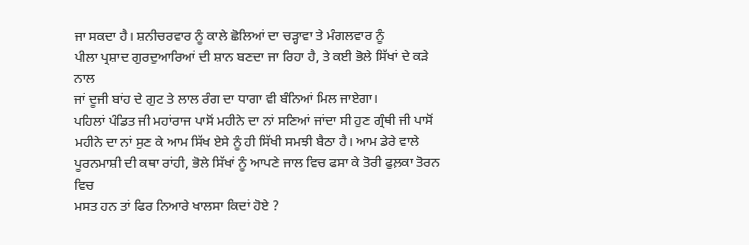ਜਾ ਸਕਦਾ ਹੈ। ਸ਼ਨੀਚਰਵਾਰ ਨੂੰ ਕਾਲੇ ਛੋਲਿਆਂ ਦਾ ਚੜ੍ਹਾਵਾ ਤੇ ਮੰਗਲਵਾਰ ਨੂੰ
ਪੀਲਾ ਪ੍ਰਸ਼ਾਦ ਗੁਰਦੁਆਰਿਆਂ ਦੀ ਸ਼ਾਨ ਬਣਦਾ ਜਾ ਰਿਹਾ ਹੈ, ਤੇ ਕਈ ਭੋਲੇ ਸਿੱਖਾਂ ਦੇ ਕੜੇ ਨਾਲ
ਜਾਂ ਦੂਜੀ ਬਾਂਹ ਦੇ ਗੁਟ ਤੇ ਲਾਲ ਰੰਗ ਦਾ ਧਾਗਾ ਵੀ ਬੰਨਿਆਂ ਮਿਲ ਜਾਏਗਾ।
ਪਹਿਲਾਂ ਪੰਡਿਤ ਜੀ ਮਹਾਂਰਾਜ ਪਾਸੋਂ ਮਹੀਨੇ ਦਾ ਨਾਂ ਸਣਿਆਂ ਜਾਂਦਾ ਸੀ ਹੁਣ ਗ੍ਰੰਥੀ ਜੀ ਪਾਸੋਂ
ਮਹੀਨੇ ਦਾ ਨਾਂ ਸੁਣ ਕੇ ਆਮ ਸਿੱਖ ਏਸੇ ਨੂੰ ਹੀ ਸਿੱਖੀ ਸਮਝੀ ਬੈਠਾ ਹੈ। ਆਮ ਡੇਰੇ ਵਾਲੇ
ਪੂਰਨਮਾਸ਼ੀ ਦੀ ਕਥਾ ਰਾਂਹੀ, ਭੋਲੇ ਸਿੱਖਾਂ ਨੂੰ ਆਪਣੇ ਜਾਲ ਵਿਚ ਫਸਾ ਕੇ ਤੋਰੀ ਫੁਲ਼ਕਾ ਤੋਰਨ ਵਿਚ
ਮਸਤ ਹਨ ਤਾਂ ਫਿਰ ਨਿਆਰੇ ਖਾਲਸਾ ਕਿਦਾਂ ਹੋਏ ?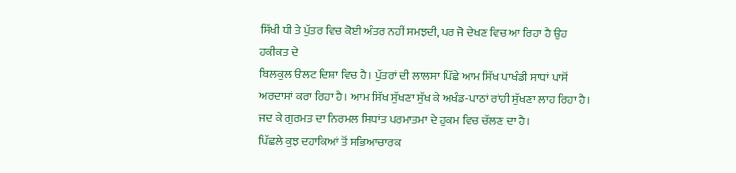ਸਿੱਖੀ ਧੀ ਤੇ ਪੁੱਤਰ ਵਿਚ ਕੋਈ ਅੰਤਰ ਨਹੀਂ ਸਮਝਦੀ, ਪਰ ਜੋ ਦੇਖਣ ਵਿਚ ਆ ਰਿਹਾ ਹੈ ਉਹ ਹਕੀਕਤ ਦੇ
ਬਿਲਕੁਲ ੳਲਟ ਦਿਸ਼ਾ ਵਿਚ ਹੈ। ਪੁੱਤਰਾਂ ਦੀ ਲਾਲਸਾ ਪਿੱਛੇ ਆਮ ਸਿੱਖ ਪਾਖੰਡੀ ਸਾਧਾਂ ਪਾਸੋਂ
ਅਰਦਾਸਾਂ ਕਰਾ ਰਿਹਾ ਹੈ। ਆਮ ਸਿੱਖ ਸੁੱਖਣਾ ਸੁੱਖ ਕੇ ਅਖੰਡ-ਪਾਠਾਂ ਰਾਂਹੀ ਸੁੱਖਣਾ ਲਾਹ ਰਿਹਾ ਹੈ।
ਜਦ ਕੇ ਗੁਰਮਤ ਦਾ ਨਿਰਮਲ ਸਿਧਾਂਤ ਪਰਮਾਤਮਾ ਦੇ ਹੁਕਮ ਵਿਚ ਚੱਲਣ ਦਾ ਹੈ।
ਪਿੱਛਲੇ ਕੁਝ ਦਹਾਕਿਆਂ ਤੋਂ ਸਭਿਆਚਾਰਕ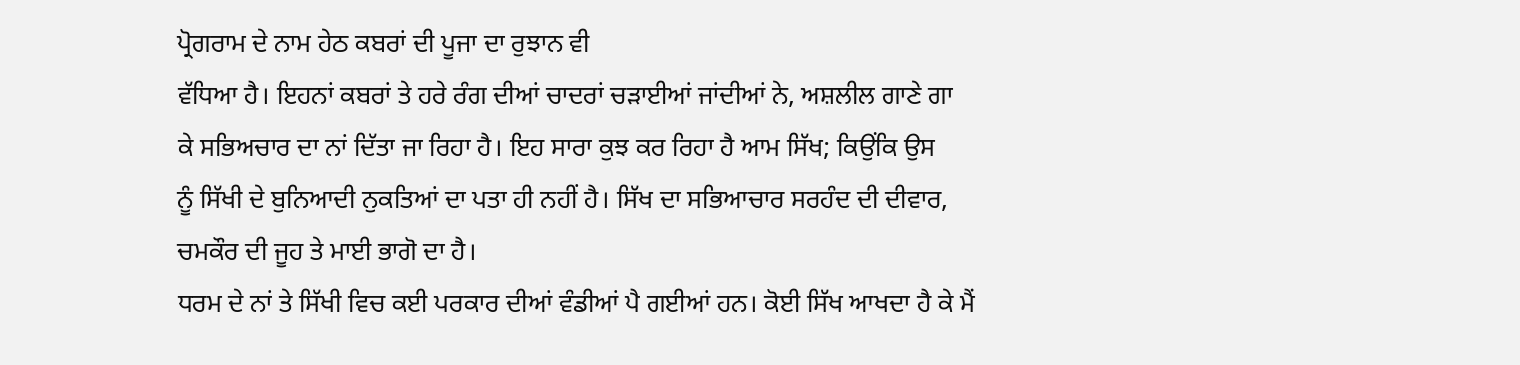ਪ੍ਰੋਗਰਾਮ ਦੇ ਨਾਮ ਹੇਠ ਕਬਰਾਂ ਦੀ ਪੂਜਾ ਦਾ ਰੁਝਾਨ ਵੀ
ਵੱਧਿਆ ਹੈ। ਇਹਨਾਂ ਕਬਰਾਂ ਤੇ ਹਰੇ ਰੰਗ ਦੀਆਂ ਚਾਦਰਾਂ ਚੜਾਈਆਂ ਜਾਂਦੀਆਂ ਨੇ, ਅਸ਼ਲੀਲ ਗਾਣੇ ਗਾ
ਕੇ ਸਭਿਅਚਾਰ ਦਾ ਨਾਂ ਦਿੱਤਾ ਜਾ ਰਿਹਾ ਹੈ। ਇਹ ਸਾਰਾ ਕੁਝ ਕਰ ਰਿਹਾ ਹੈ ਆਮ ਸਿੱਖ; ਕਿਉਂਕਿ ਉਸ
ਨੂੰ ਸਿੱਖੀ ਦੇ ਬੁਨਿਆਦੀ ਨੁਕਤਿਆਂ ਦਾ ਪਤਾ ਹੀ ਨਹੀਂ ਹੈ। ਸਿੱਖ ਦਾ ਸਭਿਆਚਾਰ ਸਰਹੰਦ ਦੀ ਦੀਵਾਰ,
ਚਮਕੌਰ ਦੀ ਜੂਹ ਤੇ ਮਾਈ ਭਾਗੋ ਦਾ ਹੈ।
ਧਰਮ ਦੇ ਨਾਂ ਤੇ ਸਿੱਖੀ ਵਿਚ ਕਈ ਪਰਕਾਰ ਦੀਆਂ ਵੰਡੀਆਂ ਪੈ ਗਈਆਂ ਹਨ। ਕੋਈ ਸਿੱਖ ਆਖਦਾ ਹੈ ਕੇ ਮੈਂ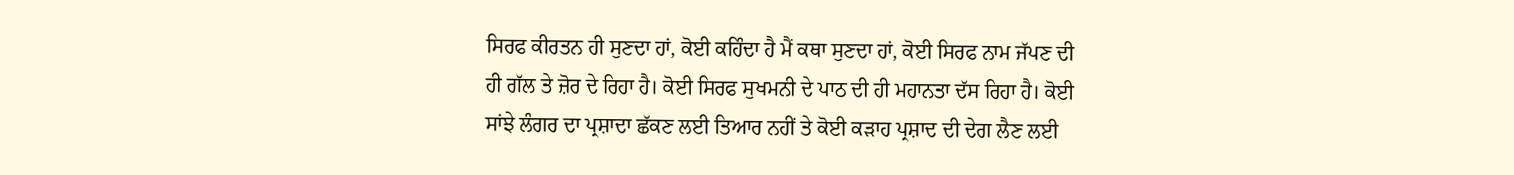ਸਿਰਫ ਕੀਰਤਨ ਹੀ ਸੁਣਦਾ ਹਾਂ, ਕੋਈ ਕਹਿੰਦਾ ਹੈ ਮੈਂ ਕਥਾ ਸੁਣਦਾ ਹਾਂ, ਕੋਈ ਸਿਰਫ ਨਾਮ ਜੱਪਣ ਦੀ
ਹੀ ਗੱਲ ਤੇ ਜ਼ੋਰ ਦੇ ਰਿਹਾ ਹੈ। ਕੋਈ ਸਿਰਫ ਸੁਖਮਨੀ ਦੇ ਪਾਠ ਦੀ ਹੀ ਮਹਾਨਤਾ ਦੱਸ ਰਿਹਾ ਹੈ। ਕੋਈ
ਸਾਂਝੇ ਲੰਗਰ ਦਾ ਪ੍ਰਸ਼ਾਦਾ ਛੱਕਣ ਲਈ ਤਿਆਰ ਨਹੀਂ ਤੇ ਕੋਈ ਕੜਾਹ ਪ੍ਰਸ਼ਾਦ ਦੀ ਦੇਗ ਲੈਣ ਲਈ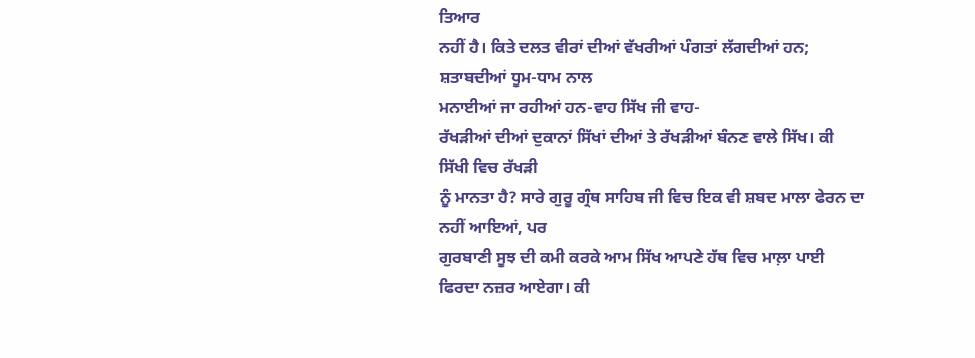ਤਿਆਰ
ਨਹੀਂ ਹੈ। ਕਿਤੇ ਦਲਤ ਵੀਰਾਂ ਦੀਆਂ ਵੱਖਰੀਆਂ ਪੰਗਤਾਂ ਲੱਗਦੀਆਂ ਹਨ; ਸ਼ਤਾਬਦੀਆਂ ਧੂਮ-ਧਾਮ ਨਾਲ
ਮਨਾਈਆਂ ਜਾ ਰਹੀਆਂ ਹਨ-ਵਾਹ ਸਿੱਖ ਜੀ ਵਾਹ-
ਰੱਖੜੀਆਂ ਦੀਆਂ ਦੁਕਾਨਾਂ ਸਿੱਖਾਂ ਦੀਆਂ ਤੇ ਰੱਖੜੀਆਂ ਬੰਨਣ ਵਾਲੇ ਸਿੱਖ। ਕੀ ਸਿੱਖੀ ਵਿਚ ਰੱਖੜੀ
ਨੂੰ ਮਾਨਤਾ ਹੈ? ਸਾਰੇ ਗੁਰੂ ਗ੍ਰੰਥ ਸਾਹਿਬ ਜੀ ਵਿਚ ਇਕ ਵੀ ਸ਼ਬਦ ਮਾਲਾ ਫੇਰਨ ਦਾ ਨਹੀਂ ਆਇਆਂ, ਪਰ
ਗੁਰਬਾਣੀ ਸੂਝ ਦੀ ਕਮੀ ਕਰਕੇ ਆਮ ਸਿੱਖ ਆਪਣੇ ਹੱਥ ਵਿਚ ਮਾਲ਼ਾ ਪਾਈ ਫਿਰਦਾ ਨਜ਼ਰ ਆਏਗਾ। ਕੀ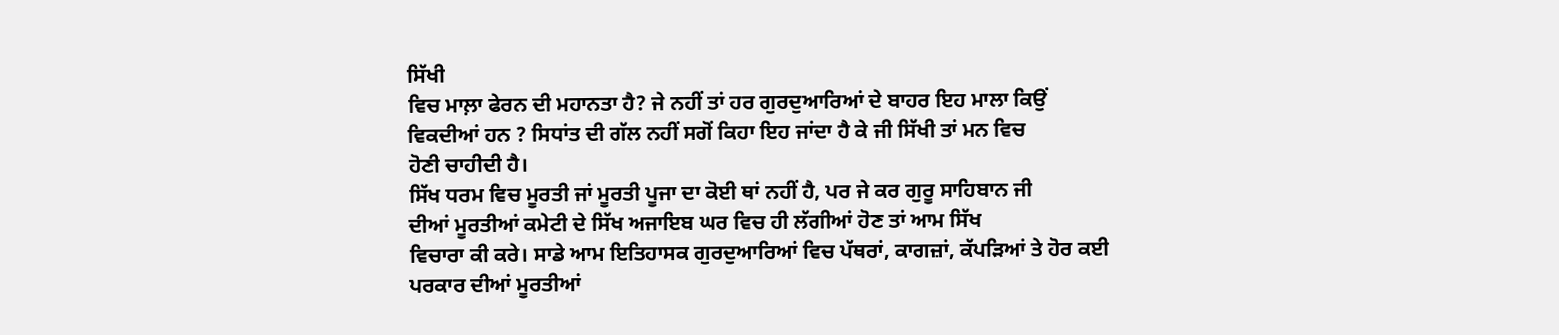ਸਿੱਖੀ
ਵਿਚ ਮਾਲ਼ਾ ਫੇਰਨ ਦੀ ਮਹਾਨਤਾ ਹੈ? ਜੇ ਨਹੀਂ ਤਾਂ ਹਰ ਗੁਰਦੁਆਰਿਆਂ ਦੇ ਬਾਹਰ ਇਹ ਮਾਲਾ ਕਿਉਂ
ਵਿਕਦੀਆਂ ਹਨ ? ਸਿਧਾਂਤ ਦੀ ਗੱਲ ਨਹੀਂ ਸਗੋਂ ਕਿਹਾ ਇਹ ਜਾਂਦਾ ਹੈ ਕੇ ਜੀ ਸਿੱਖੀ ਤਾਂ ਮਨ ਵਿਚ
ਹੋਣੀ ਚਾਹੀਦੀ ਹੈ।
ਸਿੱਖ ਧਰਮ ਵਿਚ ਮੂਰਤੀ ਜਾਂ ਮੂਰਤੀ ਪੂਜਾ ਦਾ ਕੋਈ ਥਾਂ ਨਹੀਂ ਹੈ, ਪਰ ਜੇ ਕਰ ਗੁਰੂ ਸਾਹਿਬਾਨ ਜੀ
ਦੀਆਂ ਮੂਰਤੀਆਂ ਕਮੇਟੀ ਦੇ ਸਿੱਖ ਅਜਾਇਬ ਘਰ ਵਿਚ ਹੀ ਲੱਗੀਆਂ ਹੋਣ ਤਾਂ ਆਮ ਸਿੱਖ
ਵਿਚਾਰਾ ਕੀ ਕਰੇ। ਸਾਡੇ ਆਮ ਇਤਿਹਾਸਕ ਗੁਰਦੁਆਰਿਆਂ ਵਿਚ ਪੱਥਰਾਂ, ਕਾਗਜ਼ਾਂ, ਕੱਪੜਿਆਂ ਤੇ ਹੋਰ ਕਈ
ਪਰਕਾਰ ਦੀਆਂ ਮੂਰਤੀਆਂ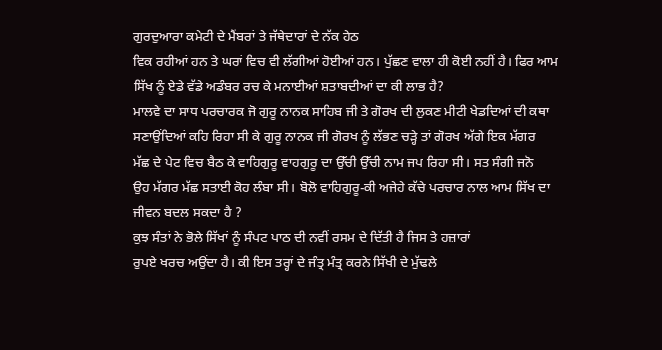ਗੁਰਦੁਆਰਾ ਕਮੇਟੀ ਦੇ ਮੈਂਬਰਾਂ ਤੇ ਜੱਥੇਦਾਰਾਂ ਦੇ ਨੱਕ ਹੇਠ
ਵਿਕ ਰਹੀਆਂ ਹਨ ਤੇ ਘਰਾਂ ਵਿਚ ਵੀ ਲੱਗੀਆਂ ਹੋਈਆਂ ਹਨ। ਪੁੱਛਣ ਵਾਲਾ ਹੀ ਕੋਈ ਨਹੀਂ ਹੈ। ਫਿਰ ਆਮ
ਸਿੱਖ ਨੂੰ ਏਡੇ ਵੱਡੇ ਅਡੰਬਰ ਰਚ ਕੇ ਮਨਾਈਆਂ ਸ਼ਤਾਬਦੀਆਂ ਦਾ ਕੀ ਲਾਭ ਹੈ?
ਮਾਲਵੇ ਦਾ ਸਾਧ ਪਰਚਾਰਕ ਜੋ ਗੁਰੂ ਨਾਨਕ ਸਾਹਿਬ ਜੀ ਤੇ ਗੋਰਖ ਦੀ ਲੁਕਣ ਮੀਟੀ ਖੇਡਦਿਆਂ ਦੀ ਕਥਾ
ਸਣਾਉਂਦਿਆਂ ਕਹਿ ਰਿਹਾ ਸੀ ਕੇ ਗੁਰੂ ਨਾਨਕ ਜੀ ਗੋਰਖ ਨੂੰ ਲੱਭਣ ਚੜ੍ਹੇ ਤਾਂ ਗੋਰਖ ਅੱਗੇ ਇਕ ਮੱਗਰ
ਮੱਛ ਦੇ ਪੇਟ ਵਿਚ ਬੈਠ ਕੇ ਵਾਹਿਗੁਰੂ ਵਾਹਗੁਰੂ ਦਾ ਉੱਚੀ ਉੱਚੀ ਨਾਮ ਜਪ ਰਿਹਾ ਸੀ। ਸਤ ਸੰਗੀ ਜਨੋ
ਉਹ ਮੱਗਰ ਮੱਛ ਸਤਾਈ ਕੋਹ ਲੰਬਾ ਸੀ। ਬੋਲੋ ਵਾਹਿਗੁਰੂ-ਕੀ ਅਜੇਹੇ ਕੱਚੇ ਪਰਚਾਰ ਨਾਲ ਆਮ ਸਿੱਖ ਦਾ
ਜੀਵਨ ਬਦਲ ਸਕਦਾ ਹੈ ?
ਕੁਝ ਸੰਤਾਂ ਨੇ ਭੋਲੇ ਸਿੱਖਾਂ ਨੂੰ ਸੰਪਟ ਪਾਠ ਦੀ ਨਵੀਂ ਰਸਮ ਦੇ ਦਿੱਤੀ ਹੈ ਜਿਸ ਤੇ ਹਜ਼ਾਰਾਂ
ਰੁਪਏ ਖਰਚ ਅਉਂਦਾ ਹੈ। ਕੀ ਇਸ ਤਰ੍ਹਾਂ ਦੇ ਜੰਤ੍ਰ ਮੰਤ੍ਰ ਕਰਨੇ ਸਿੱਖੀ ਦੇ ਮੁੱਢਲੇ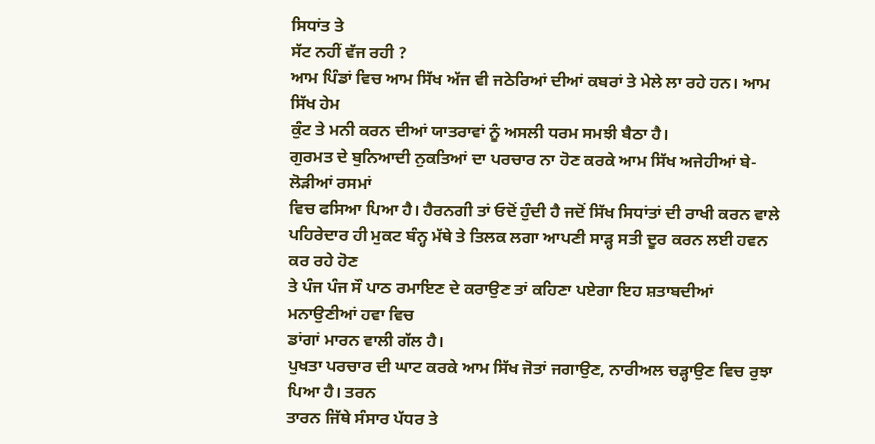ਸਿਧਾਂਤ ਤੇ
ਸੱਟ ਨਹੀਂ ਵੱਜ ਰਹੀ ?
ਆਮ ਪਿੰਡਾਂ ਵਿਚ ਆਮ ਸਿੱਖ ਅੱਜ ਵੀ ਜਠੇਰਿਆਂ ਦੀਆਂ ਕਬਰਾਂ ਤੇ ਮੇਲੇ ਲਾ ਰਹੇ ਹਨ। ਆਮ ਸਿੱਖ ਹੇਮ
ਕੁੰਟ ਤੇ ਮਨੀ ਕਰਨ ਦੀਆਂ ਯਾਤਰਾਵਾਂ ਨੂੰ ਅਸਲੀ ਧਰਮ ਸਮਝੀ ਬੈਠਾ ਹੈ।
ਗੁਰਮਤ ਦੇ ਬੁਨਿਆਦੀ ਨੁਕਤਿਆਂ ਦਾ ਪਰਚਾਰ ਨਾ ਹੋਣ ਕਰਕੇ ਆਮ ਸਿੱਖ ਅਜੇਹੀਆਂ ਬੇ-ਲੋੜੀਆਂ ਰਸਮਾਂ
ਵਿਚ ਫਸਿਆ ਪਿਆ ਹੈ। ਹੈਰਨਗੀ ਤਾਂ ਓਦੋਂ ਹੁੰਦੀ ਹੈ ਜਦੋਂ ਸਿੱਖ ਸਿਧਾਂਤਾਂ ਦੀ ਰਾਖੀ ਕਰਨ ਵਾਲੇ
ਪਹਿਰੇਦਾਰ ਹੀ ਮੁਕਟ ਬੰਨ੍ਹ ਮੱਥੇ ਤੇ ਤਿਲਕ ਲਗਾ ਆਪਣੀ ਸਾੜ੍ਹ ਸਤੀ ਦੂਰ ਕਰਨ ਲਈ ਹਵਨ ਕਰ ਰਹੇ ਹੋਣ
ਤੇ ਪੰਜ ਪੰਜ ਸੌ ਪਾਠ ਰਮਾਇਣ ਦੇ ਕਰਾਉਣ ਤਾਂ ਕਹਿਣਾ ਪਏਗਾ ਇਹ ਸ਼ਤਾਬਦੀਆਂ ਮਨਾਉਣੀਆਂ ਹਵਾ ਵਿਚ
ਡਾਂਗਾਂ ਮਾਰਨ ਵਾਲੀ ਗੱਲ ਹੈ।
ਪੁਖਤਾ ਪਰਚਾਰ ਦੀ ਘਾਟ ਕਰਕੇ ਆਮ ਸਿੱਖ ਜੋਤਾਂ ਜਗਾਉਣ, ਨਾਰੀਅਲ ਚੜ੍ਹਾਉਣ ਵਿਚ ਰੁਝਾ ਪਿਆ ਹੈ। ਤਰਨ
ਤਾਰਨ ਜਿੱਥੇ ਸੰਸਾਰ ਪੱਧਰ ਤੇ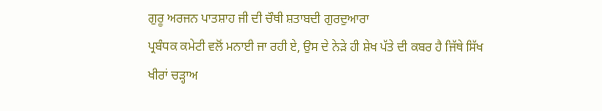ਗੁਰੂ ਅਰਜਨ ਪਾਤਸ਼ਾਹ ਜੀ ਦੀ ਚੌਥੀ ਸ਼ਤਾਬਦੀ ਗੁਰਦੁਆਰਾ
ਪ੍ਰਬੰਧਕ ਕਮੇਟੀ ਵਲੋਂ ਮਨਾਈ ਜਾ ਰਹੀ ਏ, ਉਸ ਦੇ ਨੇੜੇ ਹੀ ਸ਼ੇਖ ਪੱਤੇ ਦੀ ਕਬਰ ਹੈ ਜਿੱਥੇ ਸਿੱਖ
ਖੀਰਾਂ ਚੜ੍ਹਾਅ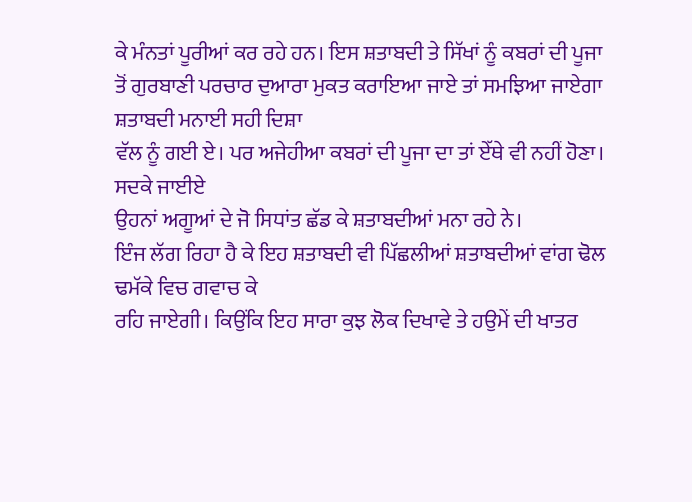ਕੇ ਮੰਨਤਾਂ ਪੂਰੀਆਂ ਕਰ ਰਹੇ ਹਨ। ਇਸ ਸ਼ਤਾਬਦੀ ਤੇ ਸਿੱਖਾਂ ਨੂੰ ਕਬਰਾਂ ਦੀ ਪੂਜਾ
ਤੋਂ ਗੁਰਬਾਣੀ ਪਰਚਾਰ ਦੁਆਰਾ ਮੁਕਤ ਕਰਾਇਆ ਜਾਏ ਤਾਂ ਸਮਝਿਆ ਜਾਏਗਾ ਸ਼ਤਾਬਦੀ ਮਨਾਈ ਸਹੀ ਦਿਸ਼ਾ
ਵੱਲ ਨੂੰ ਗਈ ਏ। ਪਰ ਅਜੇਹੀਆ ਕਬਰਾਂ ਦੀ ਪੂਜਾ ਦਾ ਤਾਂ ਏੱਥੇ ਵੀ ਨਹੀਂ ਹੋਣਾ। ਸਦਕੇ ਜਾਈਏ
ਉਹਨਾਂ ਅਗੂਆਂ ਦੇ ਜੋ ਸਿਧਾਂਤ ਛੱਡ ਕੇ ਸ਼ਤਾਬਦੀਆਂ ਮਨਾ ਰਹੇ ਨੇ।
ਇੰਜ ਲੱਗ ਰਿਹਾ ਹੈ ਕੇ ਇਹ ਸ਼ਤਾਬਦੀ ਵੀ ਪਿੱਛਲੀਆਂ ਸ਼ਤਾਬਦੀਆਂ ਵਾਂਗ ਢੋਲ ਢਮੱਕੇ ਵਿਚ ਗਵਾਚ ਕੇ
ਰਹਿ ਜਾਏਗੀ। ਕਿਉਂਕਿ ਇਹ ਸਾਰਾ ਕੁਝ ਲੋਕ ਦਿਖਾਵੇ ਤੇ ਹਉਮੇਂ ਦੀ ਖਾਤਰ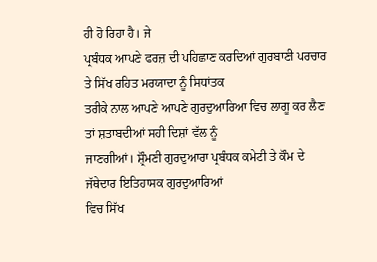ਹੀ ਹੋ ਰਿਹਾ ਹੈ। ਜੇ
ਪ੍ਰਬੰਧਕ ਆਪਣੇ ਫਰਜ਼ ਦੀ ਪਹਿਛਾਣ ਕਰਦਿਆਂ ਗੁਰਬਾਣੀ ਪਰਚਾਰ ਤੇ ਸਿੱਖ ਰਹਿਤ ਮਰਯਾਦਾ ਨੂੰ ਸਿਧਾਂਤਕ
ਤਰੀਕੇ ਨਾਲ ਆਪਣੇ ਆਪਣੇ ਗੁਰਦੁਆਰਿਆ ਵਿਚ ਲਾਗੂ ਕਰ ਲੈਣ ਤਾਂ ਸ਼ਤਾਬਦੀਆਂ ਸਹੀ ਦਿਸ਼ਾਂ ਵੱਲ ਨੂੰ
ਜਾਣਗੀਆਂ। ਸ਼੍ਰੌਮਣੀ ਗੁਰਦੁਆਰਾ ਪ੍ਰਬੰਧਕ ਕਮੇਟੀ ਤੇ ਕੌਮ ਦੇ ਜੱਥੇਦਾਰ ਇਤਿਹਾਸਕ ਗੁਰਦੁਆਰਿਆਂ
ਵਿਚ ਸਿੱਖ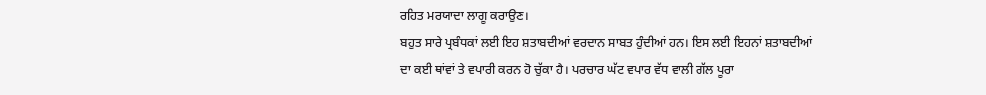ਰਹਿਤ ਮਰਯਾਦਾ ਲਾਗੂ ਕਰਾਉਣ।
ਬਹੁਤ ਸਾਰੇ ਪ੍ਰਬੰਧਕਾਂ ਲਈ ਇਹ ਸ਼ਤਾਬਦੀਆਂ ਵਰਦਾਨ ਸਾਬਤ ਹੁੰਦੀਆਂ ਹਨ। ਇਸ ਲਈ ਇਹਨਾਂ ਸ਼ਤਾਬਦੀਆਂ
ਦਾ ਕਈ ਥਾਂਵਾਂ ਤੇ ਵਪਾਰੀ ਕਰਨ ਹੋ ਚੁੱਕਾ ਹੈ। ਪਰਚਾਰ ਘੱਟ ਵਪਾਰ ਵੱਧ ਵਾਲੀ ਗੱਲ ਪੂਰਾ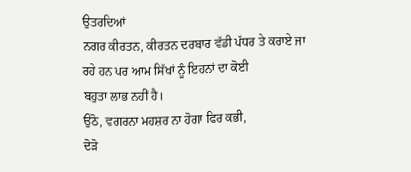ਉਤਰਦਿਆਂ
ਨਗਰ ਕੀਰਤਨ, ਕੀਰਤਨ ਦਰਬਾਰ ਵੱਡੀ ਪੱਧਰ ਤੇ ਕਰਾਏ ਜਾ ਰਹੇ ਹਨ ਪਰ ਆਮ ਸਿੱਖਾਂ ਨੂੰ ਇਹਨਾਂ ਦਾ ਕੋਈ
ਬਹੁਤਾ ਲਾਭ ਨਹੀਂ ਹੈ।
ਉਠੋ, ਵਗਰਨਾ ਮਹਸ਼ਰ ਨਾ ਹੋਗਾ ਫਿਰ ਕਭੀ,
ਦੋੜੋ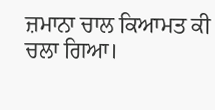ਜ਼ਮਾਨਾ ਚਾਲ ਕਿਆਮਤ ਕੀ ਚਲਾ ਗਿਆ।